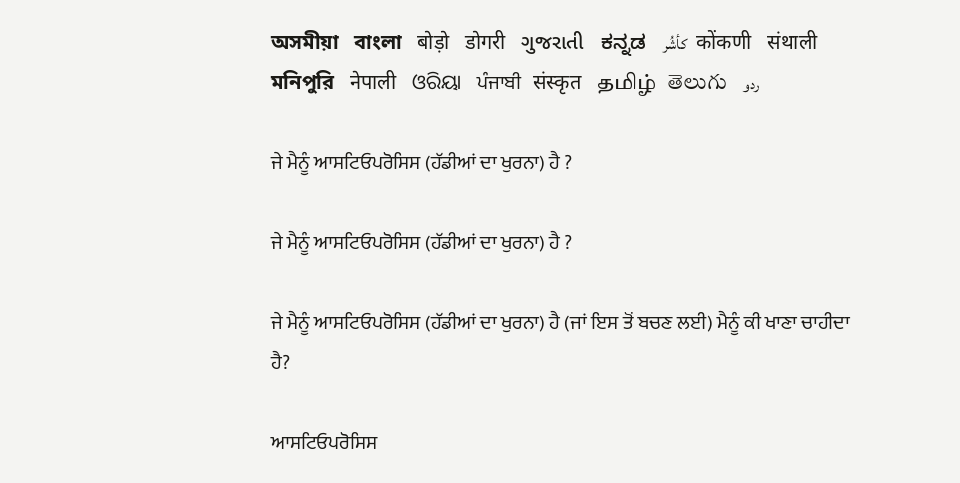অসমীয়া   বাংলা   बोड़ो   डोगरी   ગુજરાતી   ಕನ್ನಡ   كأشُر   कोंकणी   संथाली   মনিপুরি   नेपाली   ଓରିୟା   ਪੰਜਾਬੀ   संस्कृत   தமிழ்  తెలుగు   ردو

ਜੇ ਮੈਨੂੰ ਆਸਟਿਓਪਰੋਸਿਸ (ਹੱਡੀਆਂ ਦਾ ਖੁਰਨਾ) ਹੈ ?

ਜੇ ਮੈਨੂੰ ਆਸਟਿਓਪਰੋਸਿਸ (ਹੱਡੀਆਂ ਦਾ ਖੁਰਨਾ) ਹੈ ?

ਜੇ ਮੈਨੂੰ ਆਸਟਿਓਪਰੋਸਿਸ (ਹੱਡੀਆਂ ਦਾ ਖੁਰਨਾ) ਹੈ (ਜਾਂ ਇਸ ਤੋਂ ਬਚਣ ਲਈ) ਮੈਨੂੰ ਕੀ ਖਾਣਾ ਚਾਹੀਦਾ ਹੈ?

ਆਸਟਿਓਪਰੋਸਿਸ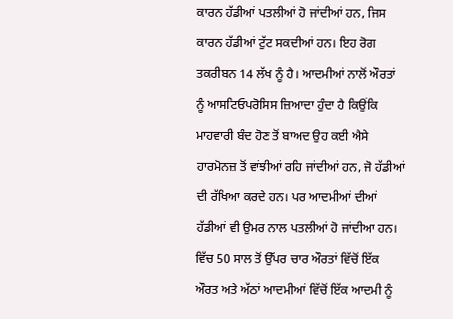ਕਾਰਨ ਹੱਡੀਆਂ ਪਤਲੀਆਂ ਹੋ ਜਾਂਦੀਆਂ ਹਨ, ਜਿਸ ਕਾਰਨ ਹੱਡੀਆਂ ਟੁੱਟ ਸਕਦੀਆਂ ਹਨ। ਇਹ ਰੋਗ ਤਕਰੀਬਨ 14 ਲੱਖ ਨੂੰ ਹੈ। ਆਦਮੀਆਂ ਨਾਲੋਂ ਔਰਤਾਂ ਨੂੰ ਆਸਟਿਓਪਰੋਸਿਸ ਜ਼ਿਆਦਾ ਹੁੰਦਾ ਹੈ ਕਿਉਂਕਿ ਮਾਹਵਾਰੀ ਬੰਦ ਹੋਣ ਤੋਂ ਬਾਅਦ ਉਹ ਕਈ ਐਸੇ ਹਾਰਮੋਨਜ਼ ਤੋਂ ਵਾਂਝੀਆਂ ਰਹਿ ਜਾਂਦੀਆਂ ਹਨ, ਜੋ ਹੱਡੀਆਂ ਦੀ ਰੱਖਿਆ ਕਰਦੇ ਹਨ। ਪਰ ਆਦਮੀਆਂ ਦੀਆਂ ਹੱਡੀਆਂ ਵੀ ਉਮਰ ਨਾਲ ਪਤਲੀਆਂ ਹੋ ਜਾਂਦੀਆ ਹਨ। ਵਿੱਚ 50 ਸਾਲ ਤੋਂ ਉੱਪਰ ਚਾਰ ਔਰਤਾਂ ਵਿੱਚੋਂ ਇੱਕ ਔਰਤ ਅਤੇ ਅੱਠਾਂ ਆਦਮੀਆਂ ਵਿੱਚੋਂ ਇੱਕ ਆਦਮੀ ਨੂੰ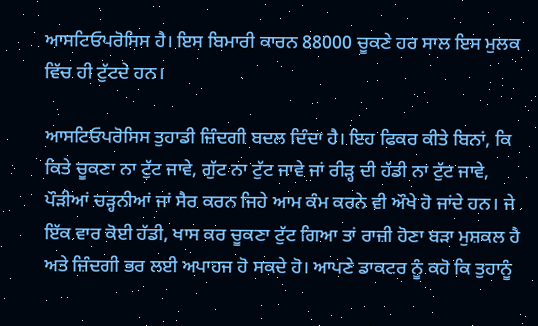ਆਸਟਿਓਪਰੋਸਿਸ ਹੈ। ਇਸ ਬਿਮਾਰੀ ਕਾਰਨ 88000 ਚੂਕਣੇ ਹਰ ਸਾਲ ਇਸ ਮੁਲਕ ਵਿੱਚ ਹੀ ਟੁੱਟਦੇ ਹਨ।

ਆਸਟਿਓਪਰੋਸਿਸ ਤੁਹਾਡੀ ਜ਼ਿੰਦਗੀ ਬਦਲ ਦਿੰਦਾ ਹੈ। ਇਹ ਫਿਕਰ ਕੀਤੇ ਬਿਨਾਂ, ਕਿ ਕਿਤੇ ਚੂਕਣਾ ਨਾ ਟੁੱਟ ਜਾਵੇ, ਗੁੱਟ ਨਾ ਟੁੱਟ ਜਾਵੇ ਜਾਂ ਰੀੜ੍ਹ ਦੀ ਹੱਡੀ ਨਾ ਟੁੱਟ ਜਾਵੇ, ਪੌੜੀਆਂ ਚੜ੍ਹਨੀਆਂ ਜਾਂ ਸੈਰ ਕਰਨ ਜਿਹੇ ਆਮ ਕੰਮ ਕਰਨੇ ਵੀ ਔਖੇ ਹੋ ਜਾਂਦੇ ਹਨ। ਜੇ ਇੱਕ ਵਾਰ ਕੋਈ ਹੱਡੀ, ਖਾਸ ਕਰ ਚੂਕਣਾ ਟੁੱਟ ਗਿਆ ਤਾਂ ਰਾਜ਼ੀ ਹੋਣਾ ਬੜਾ ਮੁਸ਼ਕਲ ਹੈ ਅਤੇ ਜ਼ਿੰਦਗੀ ਭਰ ਲਈ ਅਪਾਹਜ ਹੋ ਸਕਦੇ ਹੋ। ਆਪਣੇ ਡਾਕਟਰ ਨੂੰ ਕਹੋ ਕਿ ਤੁਹਾਨੂੰ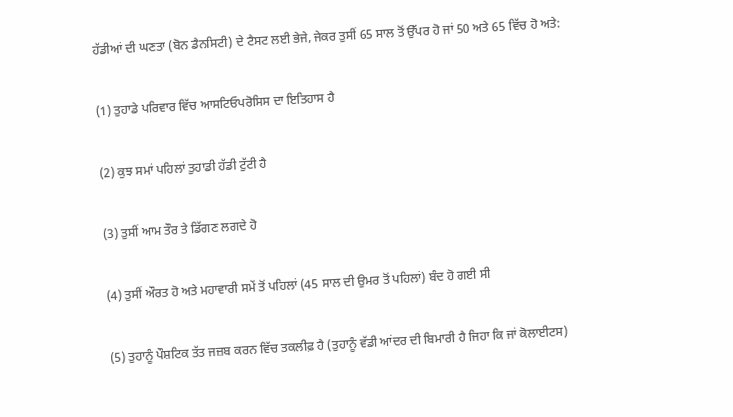ਹੱਡੀਆਂ ਦੀ ਘਣਤਾ (ਬੋਨ ਡੈਨਸਿਟੀ) ਦੇ ਟੈਸਟ ਲਈ ਭੇਜੇ, ਜੇਕਰ ਤੁਸੀਂ 65 ਸਾਲ ਤੋਂ ਉੱਪਰ ਹੋ ਜਾਂ 50 ਅਤੇ 65 ਵਿੱਚ ਹੋ ਅਤੇ:

(1) ਤੁਹਾਡੇ ਪਰਿਵਾਰ ਵਿੱਚ ਆਸਟਿਓਪਰੋਸਿਸ ਦਾ ਇਤਿਹਾਸ ਹੈ

(2) ਕੁਝ ਸਮਾਂ ਪਹਿਲਾਂ ਤੁਹਾਡੀ ਹੱਡੀ ਟੁੱਟੀ ਹੈ

(3) ਤੁਸੀਂ ਆਮ ਤੌਰ ਤੇ ਡਿੱਗਣ ਲਗਦੇ ਹੋ

(4) ਤੁਸੀਂ ਔਰਤ ਹੋ ਅਤੇ ਮਹਾਵਾਰੀ ਸਮੇਂ ਤੋਂ ਪਹਿਲਾਂ (45 ਸਾਲ ਦੀ ਉਮਰ ਤੋਂ ਪਹਿਲਾਂ) ਬੰਦ ਹੋ ਗਈ ਸੀ

(5) ਤੁਹਾਨੂੰ ਪੌਸ਼ਟਿਕ ਤੱਤ ਜਜ਼ਬ ਕਰਨ ਵਿੱਚ ਤਕਲੀਫ਼ ਹੈ (ਤੁਹਾਨੂੰ ਵੱਡੀ ਆਂਦਰ ਦੀ ਬਿਮਾਰੀ ਹੈ ਜਿਹਾ ਕਿ ਜਾਂ ਕੋਲਾਈਟਸ)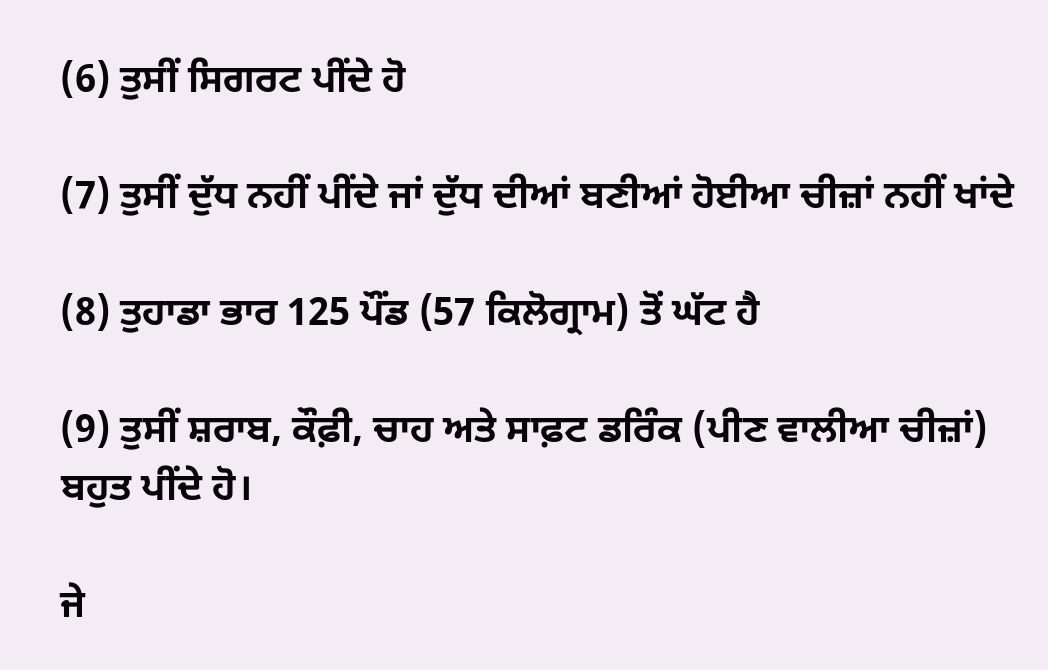(6) ਤੁਸੀਂ ਸਿਗਰਟ ਪੀਂਦੇ ਹੋ

(7) ਤੁਸੀਂ ਦੁੱਧ ਨਹੀਂ ਪੀਂਦੇ ਜਾਂ ਦੁੱਧ ਦੀਆਂ ਬਣੀਆਂ ਹੋਈਆ ਚੀਜ਼ਾਂ ਨਹੀਂ ਖਾਂਦੇ

(8) ਤੁਹਾਡਾ ਭਾਰ 125 ਪੌਂਡ (57 ਕਿਲੋਗ੍ਰਾਮ) ਤੋਂ ਘੱਟ ਹੈ

(9) ਤੁਸੀਂ ਸ਼ਰਾਬ, ਕੌਫ਼ੀ, ਚਾਹ ਅਤੇ ਸਾਫ਼ਟ ਡਰਿੰਕ (ਪੀਣ ਵਾਲੀਆ ਚੀਜ਼ਾਂ) ਬਹੁਤ ਪੀਂਦੇ ਹੋ।

ਜੇ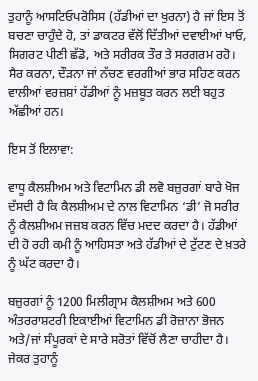ਤੁਹਾਨੂੰ ਆਸਟਿਓਪਰੋਸਿਸ (ਹੱਡੀਆਂ ਦਾ ਖੁਰਨਾ) ਹੈ ਜਾਂ ਇਸ ਤੋਂ ਬਚਣਾ ਚਾਹੁੰਦੇ ਹੋ, ਤਾਂ ਡਾਕਟਰ ਵੱਲੋਂ ਦਿੱਤੀਆਂ ਦਵਾਈਆਂ ਖਾਓ, ਸਿਗਰਟ ਪੀਣੀ ਛੱਡੋ, ਅਤੇ ਸਰੀਰਕ ਤੌਰ ਤੇ ਸਰਗਰਮ ਰਹੋ। ਸੈਰ ਕਰਨਾ, ਦੌੜਨਾ ਜਾਂ ਨੱਚਣ ਵਰਗੀਆਂ ਭਾਰ ਸਹਿਣ ਕਰਨ ਵਾਲੀਆਂ ਵਰਜ਼ਸ਼ਾਂ ਹੱਡੀਆਂ ਨੂੰ ਮਜ਼ਬੂਤ ਕਰਨ ਲਈ ਬਹੁਤ ਅੱਛੀਆਂ ਹਨ।

ਇਸ ਤੋਂ ਇਲਾਵਾ:

ਵਾਧੂ ਕੈਲਸ਼ੀਅਮ ਅਤੇ ਵਿਟਾਮਿਨ ਡੀ ਲਵੋ ਬਜ਼ੁਰਗਾਂ ਬਾਰੇ ਖੋਜ ਦੱਸਦੀ ਹੈ ਕਿ ਕੈਲਸ਼ੀਅਮ ਦੇ ਨਾਲ ਵਿਟਾਮਿਨ ‘ਡੀ’ ਜੋ ਸਰੀਰ ਨੂੰ ਕੈਲਸ਼ੀਅਮ ਜਜ਼ਬ ਕਰਨ ਵਿੱਚ ਮਦਦ ਕਰਦਾ ਹੈ। ਹੱਡੀਆਂ ਦੀ ਹੋ ਰਹੀ ਕਮੀ ਨੂੰ ਆਹਿਸਤਾ ਅਤੇ ਹੱਡੀਆਂ ਦੇ ਟੁੱਟਣ ਦੇ ਖ਼ਤਰੇ ਨੂੰ ਘੱਟ ਕਰਦਾ ਹੈ।

ਬਜ਼ੁਰਗਾਂ ਨੂੰ 1200 ਮਿਲੀਗ੍ਰਾਮ ਕੈਲਸ਼ੀਅਮ ਅਤੇ 600 ਅੰਤਰਰਾਸ਼ਟਰੀ ਇਕਾਈਆਂ ਵਿਟਾਮਿਨ ਡੀ ਰੋਜ਼ਾਨਾ ਭੋਜਨ ਅਤੇ/ਜਾਂ ਸੰਪੂਰਕਾਂ ਦੇ ਸਾਰੇ ਸਰੋਤਾਂ ਵਿੱਚੋਂ ਲੈਣਾ ਚਾਹੀਦਾ ਹੈ। ਜੇਕਰ ਤੁਹਾਨੂੰ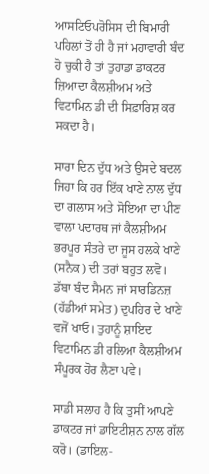ਆਸਟਿਓਪਰੋਸਿਸ ਦੀ ਬਿਮਾਰੀ ਪਹਿਲਾਂ ਤੋਂ ਹੀ ਹੈ ਜਾਂ ਮਹਾਵਾਰੀ ਬੰਦ ਹੋ ਚੁਕੀ ਹੈ ਤਾਂ ਤੁਹਾਡਾ ਡਾਕਟਰ ਜ਼ਿਆਦਾ ਕੈਲਸ਼ੀਅਮ ਅਤੇ ਵਿਟਾਮਿਨ ਡੀ ਦੀ ਸਿਫ਼ਾਰਿਸ਼ ਕਰ ਸਕਦਾ ਹੈ।

ਸਾਰਾ ਦਿਨ ਦੁੱਧ ਅਤੇ ਉਸਦੇ ਬਦਲ ਜਿਹਾ ਕਿ ਹਰ ਇੱਕ ਖਾਣੇ ਨਾਲ ਦੁੱਧ ਦਾ ਗਲਾਸ ਅਤੇ ਸੋਇਆ ਦਾ ਪੀਣ ਵਾਲਾ ਪਦਾਰਥ ਜਾਂ ਕੈਲਸ਼ੀਅਮ ਭਰਪੂਰ ਸੰਤਰੇ ਦਾ ਜੂਸ ਹਲਕੇ ਖਾਣੇ (ਸਨੈਕ) ਦੀ ਤਰਾਂ ਬਹੁਤ ਲਵੋ। ਡੱਬਾ ਬੰਦ ਸੈਮਨ ਜਾਂ ਸਾਰਡਿਨਜ਼ (ਹੱਡੀਆਂ ਸਮੇਤ) ਦੁਪਹਿਰ ਦੇ ਖਾਣੇ ਵਜੋਂ ਖਾਓ। ਤੁਹਾਨੂੰ ਸ਼ਾਇਦ ਵਿਟਾਮਿਨ ਡੀ ਰਲਿਆ ਕੈਲਸ਼ੀਅਮ ਸੰਪੂਰਕ ਹੋਰ ਲੈਣਾ ਪਵੇ।

ਸਾਡੀ ਸਲਾਹ ਹੈ ਕਿ ਤੁਸੀਂ ਆਪਣੇ ਡਾਕਟਰ ਜਾਂ ਡਾਇਟੀਸ਼ਨ ਨਾਲ ਗੱਲ ਕਰੋ। (ਡਾਇਲ-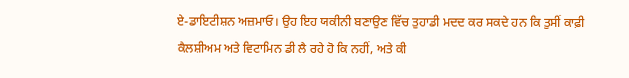ਏ-ਡਾਇਟੀਸ਼ਨ ਅਜ਼ਮਾਓ। ਉਹ ਇਹ ਯਕੀਨੀ ਬਣਾਉਣ ਵਿੱਚ ਤੁਹਾਡੀ ਮਦਦ ਕਰ ਸਕਦੇ ਹਨ ਕਿ ਤੁਸੀਂ ਕਾਫ਼ੀ ਕੈਲਸ਼ੀਅਮ ਅਤੇ ਵਿਟਾਮਿਨ ਡੀ ਲੈ ਰਹੇ ਹੋ ਕਿ ਨਹੀਂ, ਅਤੇ ਕੀ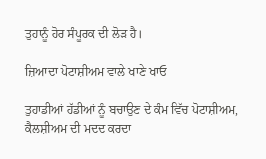ਤੁਹਾਨੂੰ ਹੋਰ ਸੰਪੂਰਕ ਦੀ ਲੋੜ ਹੈ।

ਜ਼ਿਆਦਾ ਪੋਟਾਸ਼ੀਅਮ ਵਾਲੇ ਖਾਣੇ ਖਾਓ

ਤੁਹਾਡੀਆਂ ਹੱਡੀਆਂ ਨੂੰ ਬਚਾਉਣ ਦੇ ਕੰਮ ਵਿੱਚ ਪੋਟਾਸ਼ੀਅਮ, ਕੈਲਸ਼ੀਅਮ ਦੀ ਮਦਦ ਕਰਦਾ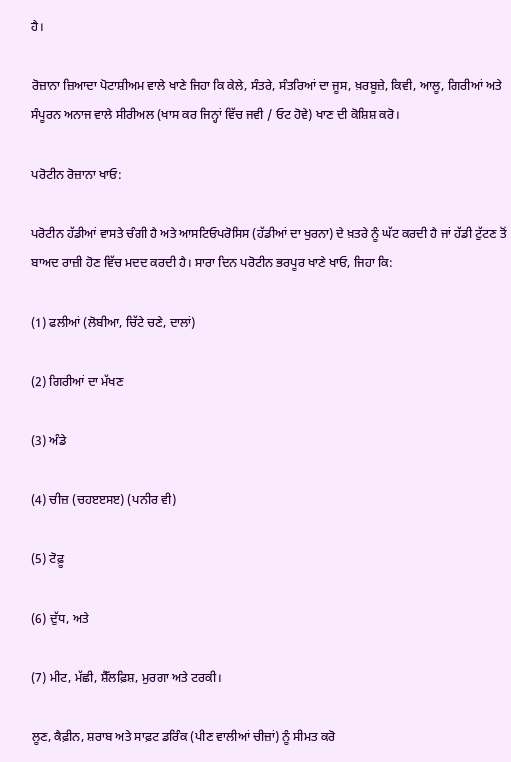ਹੈ।

ਰੋਜ਼ਾਨਾ ਜ਼ਿਆਦਾ ਪੋਟਾਸ਼ੀਅਮ ਵਾਲੇ ਖਾਣੇ ਜਿਹਾ ਕਿ ਕੇਲੇ, ਸੰਤਰੇ, ਸੰਤਰਿਆਂ ਦਾ ਜੂਸ, ਖ਼ਰਬੂਜ਼ੇ, ਕਿਵੀ, ਆਲੂ, ਗਿਰੀਆਂ ਅਤੇ ਸੰਪੂਰਨ ਅਨਾਜ ਵਾਲੇ ਸੀਰੀਅਲ (ਖਾਸ ਕਰ ਜਿਨ੍ਹਾਂ ਵਿੱਚ ਜਵੀ / ਓਟ ਹੋਵੇ) ਖਾਣ ਦੀ ਕੋਸ਼ਿਸ਼ ਕਰੋ।

ਪਰੋਟੀਨ ਰੋਜ਼ਾਨਾ ਖਾਓ:

ਪਰੋਟੀਨ ਹੱਡੀਆਂ ਵਾਸਤੇ ਚੰਗੀ ਹੈ ਅਤੇ ਆਸਟਿਓਪਰੋਸਿਸ (ਹੱਡੀਆਂ ਦਾ ਖੁਰਨਾ) ਦੇ ਖ਼ਤਰੇ ਨੂੰ ਘੱਟ ਕਰਦੀ ਹੈ ਜਾਂ ਹੱਡੀ ਟੁੱਟਣ ਤੋਂ ਬਾਅਦ ਰਾਜ਼ੀ ਹੋਣ ਵਿੱਚ ਮਦਦ ਕਰਦੀ ਹੈ। ਸਾਰਾ ਦਿਨ ਪਰੋਟੀਨ ਭਰਪੂਰ ਖਾਣੇ ਖਾਓ, ਜਿਹਾ ਕਿ:

(1) ਫਲੀਆਂ (ਲੋਬੀਆ, ਚਿੱਟੇ ਚਣੇ, ਦਾਲਾਂ)

(2) ਗਿਰੀਆਂ ਦਾ ਮੱਖਣ

(3) ਅੰਡੇ

(4) ਚੀਜ਼ (ਚਹੲੲਸੲ) (ਪਨੀਰ ਵੀ)

(5) ਟੋਫ਼ੂ

(6) ਦੁੱਧ, ਅਤੇ

(7) ਮੀਟ, ਮੱਛੀ, ਸ਼ੈੱਲਫ਼ਿਸ਼, ਮੁਰਗਾ ਅਤੇ ਟਰਕੀ।

ਲੂਣ, ਕੈਫ਼ੀਨ, ਸ਼ਰਾਬ ਅਤੇ ਸਾਫ਼ਟ ਡਰਿੰਕ (ਪੀਣ ਵਾਲੀਆਂ ਚੀਜ਼ਾਂ) ਨੂੰ ਸੀਮਤ ਕਰੋ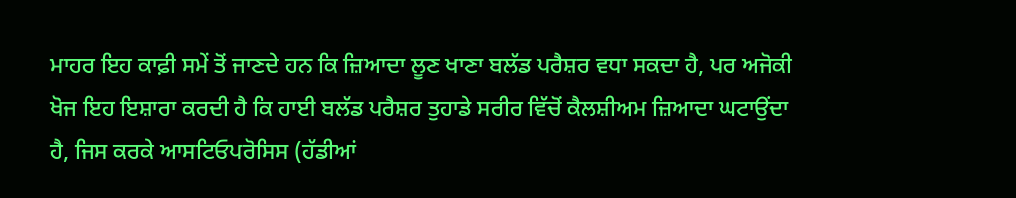ਮਾਹਰ ਇਹ ਕਾਫ਼ੀ ਸਮੇਂ ਤੋਂ ਜਾਣਦੇ ਹਨ ਕਿ ਜ਼ਿਆਦਾ ਲੂਣ ਖਾਣਾ ਬਲੱਡ ਪਰੈਸ਼ਰ ਵਧਾ ਸਕਦਾ ਹੈ, ਪਰ ਅਜੋਕੀ ਖੋਜ ਇਹ ਇਸ਼ਾਰਾ ਕਰਦੀ ਹੈ ਕਿ ਹਾਈ ਬਲੱਡ ਪਰੈਸ਼ਰ ਤੁਹਾਡੇ ਸਰੀਰ ਵਿੱਚੋਂ ਕੈਲਸ਼ੀਅਮ ਜ਼ਿਆਦਾ ਘਟਾਉਂਦਾ ਹੈ, ਜਿਸ ਕਰਕੇ ਆਸਟਿਓਪਰੋਸਿਸ (ਹੱਡੀਆਂ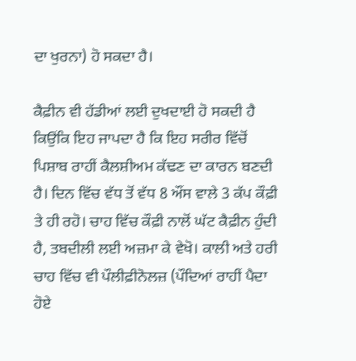ਦਾ ਖੁਰਨਾ) ਹੋ ਸਕਦਾ ਹੈ।

ਕੈਫ਼ੀਨ ਵੀ ਹੱਡੀਆਂ ਲਈ ਦੁਖਦਾਈ ਹੋ ਸਕਦੀ ਹੈ ਕਿਉਂਕਿ ਇਹ ਜਾਪਦਾ ਹੈ ਕਿ ਇਹ ਸਰੀਰ ਵਿੱਚੋਂ ਪਿਸ਼ਾਬ ਰਾਹੀਂ ਕੈਲਸ਼ੀਅਮ ਕੱਢਣ ਦਾ ਕਾਰਨ ਬਣਦੀ ਹੈ। ਦਿਨ ਵਿੱਚ ਵੱਧ ਤੋਂ ਵੱਧ 8 ਔਂਸ ਵਾਲੇ 3 ਕੱਪ ਕੌਫ਼ੀ ਤੇ ਹੀ ਰਹੋ। ਚਾਹ ਵਿੱਚ ਕੌਫ਼ੀ ਨਾਲੋਂ ਘੱਟ ਕੈਫ਼ੀਨ ਹੁੰਦੀ ਹੈ, ਤਬਦੀਲੀ ਲਈ ਅਜ਼ਮਾ ਕੇ ਵੇਖੋ। ਕਾਲੀ ਅਤੇ ਹਰੀ ਚਾਹ ਵਿੱਚ ਵੀ ਪੌਲੀਫ਼ੀਨੋਲਜ਼ (ਪੌਦਿਆਂ ਰਾਹੀਂ ਪੈਦਾ ਹੋਏ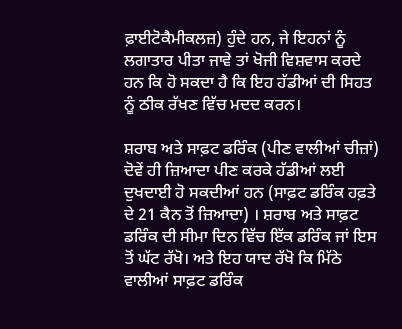ਫ਼ਾਈਟੋਕੈਮੀਕਲਜ਼) ਹੁੰਦੇ ਹਨ, ਜੇ ਇਹਨਾਂ ਨੂੰ ਲਗਾਤਾਰ ਪੀਤਾ ਜਾਵੇ ਤਾਂ ਖੋਜੀ ਵਿਸ਼ਵਾਸ ਕਰਦੇ ਹਨ ਕਿ ਹੋ ਸਕਦਾ ਹੈ ਕਿ ਇਹ ਹੱਡੀਆਂ ਦੀ ਸਿਹਤ ਨੂੰ ਠੀਕ ਰੱਖਣ ਵਿੱਚ ਮਦਦ ਕਰਨ।

ਸ਼ਰਾਬ ਅਤੇ ਸਾਫ਼ਟ ਡਰਿੰਕ (ਪੀਣ ਵਾਲੀਆਂ ਚੀਜ਼ਾਂ) ਦੋਵੇਂ ਹੀ ਜ਼ਿਆਦਾ ਪੀਣ ਕਰਕੇ ਹੱਡੀਆਂ ਲਈ ਦੁਖਦਾਈ ਹੋ ਸਕਦੀਆਂ ਹਨ (ਸਾਫ਼ਟ ਡਰਿੰਕ ਹਫ਼ਤੇ ਦੇ 21 ਕੈਨ ਤੋਂ ਜ਼ਿਆਦਾ) । ਸ਼ਰਾਬ ਅਤੇ ਸਾਫ਼ਟ ਡਰਿੰਕ ਦੀ ਸੀਮਾ ਦਿਨ ਵਿੱਚ ਇੱਕ ਡਰਿੰਕ ਜਾਂ ਇਸ ਤੋਂ ਘੱਟ ਰੱਖੋ। ਅਤੇ ਇਹ ਯਾਦ ਰੱਖੋ ਕਿ ਮਿੱਠੇ ਵਾਲੀਆਂ ਸਾਫ਼ਟ ਡਰਿੰਕ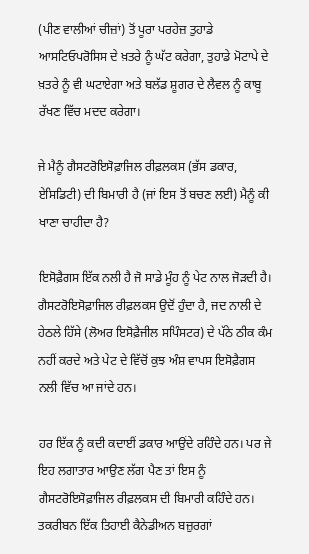(ਪੀਣ ਵਾਲੀਆਂ ਚੀਜ਼ਾਂ) ਤੋਂ ਪੂਰਾ ਪਰਹੇਜ਼ ਤੁਹਾਡੇ ਆਸਟਿਓਪਰੋਸਿਸ ਦੇ ਖ਼ਤਰੇ ਨੂੰ ਘੱਟ ਕਰੇਗਾ, ਤੁਹਾਡੇ ਮੋਟਾਪੇ ਦੇ ਖ਼ਤਰੇ ਨੂੰ ਵੀ ਘਟਾਏਗਾ ਅਤੇ ਬਲੱਡ ਸ਼ੂਗਰ ਦੇ ਲੈਵਲ ਨੂੰ ਕਾਬੂ ਰੱਖਣ ਵਿੱਚ ਮਦਦ ਕਰੇਗਾ।

ਜੇ ਮੈਨੂੰ ਗੈਸਟਰੋਇਸੋਫ਼ਾਜਿਲ ਰੀਫ਼ਲਕਸ (ਭੱਸ ਡਕਾਰ, ਏਸਿਡਿਟੀ) ਦੀ ਬਿਮਾਰੀ ਹੈ (ਜਾਂ ਇਸ ਤੋਂ ਬਚਣ ਲਈ) ਮੈਨੂੰ ਕੀ ਖਾਣਾ ਚਾਹੀਦਾ ਹੈ?

ਇਸੋਫ਼ੈਗਸ ਇੱਕ ਨਲੀ ਹੈ ਜੋ ਸਾਡੇ ਮੂੰਹ ਨੂੰ ਪੇਟ ਨਾਲ ਜੋੜਦੀ ਹੈ। ਗੈਸਟਰੋਇਸੋਫ਼ਾਜਿਲ ਰੀਫ਼ਲਕਸ ਉਦੋਂ ਹੁੰਦਾ ਹੈ, ਜਦ ਨਾਲੀ ਦੇ ਹੇਠਲੇ ਹਿੱਸੇ (ਲੋਅਰ ਇਸੋਫ਼ੈਜੀਲ ਸਪਿੰਸਟਰ) ਦੇ ਪੱਠੇ ਠੀਕ ਕੰਮ ਨਹੀਂ ਕਰਦੇ ਅਤੇ ਪੇਟ ਦੇ ਵਿੱਚੋਂ ਕੁਝ ਅੰਸ਼ ਵਾਪਸ ਇਸੋਫ਼ੈਗਸ ਨਲੀ ਵਿੱਚ ਆ ਜਾਂਦੇ ਹਨ।

ਹਰ ਇੱਕ ਨੂੰ ਕਦੀ ਕਦਾਈਂ ਡਕਾਰ ਆਉਂਦੇ ਰਹਿੰਦੇ ਹਨ। ਪਰ ਜੇ ਇਹ ਲਗਾਤਾਰ ਆਉਣ ਲੱਗ ਪੈਣ ਤਾਂ ਇਸ ਨੂੰ ਗੈਸਟਰੋਇਸੋਫ਼ਾਜਿਲ ਰੀਫ਼ਲਕਸ ਦੀ ਬਿਮਾਰੀ ਕਹਿੰਦੇ ਹਨ। ਤਕਰੀਬਨ ਇੱਕ ਤਿਹਾਈ ਕੈਨੇਡੀਅਨ ਬਜ਼ੁਰਗਾਂ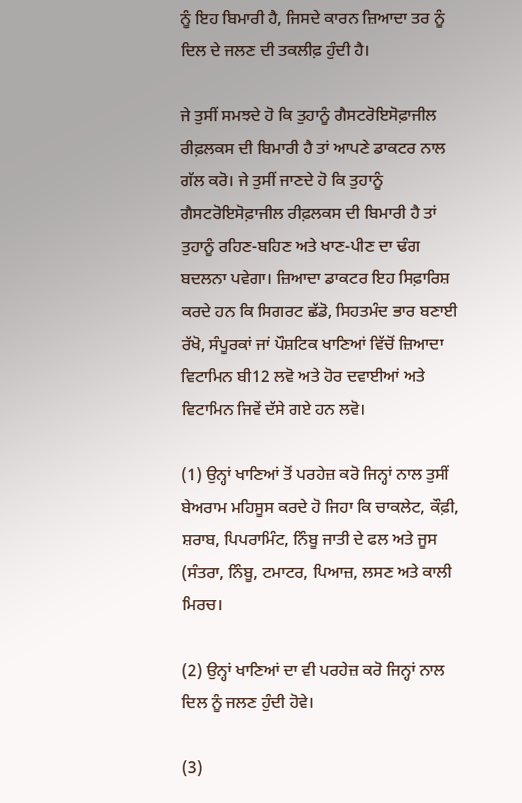ਨੂੰ ਇਹ ਬਿਮਾਰੀ ਹੈ, ਜਿਸਦੇ ਕਾਰਨ ਜ਼ਿਆਦਾ ਤਰ ਨੂੰ ਦਿਲ ਦੇ ਜਲਣ ਦੀ ਤਕਲੀਫ਼ ਹੁੰਦੀ ਹੈ।

ਜੇ ਤੁਸੀਂ ਸਮਝਦੇ ਹੋ ਕਿ ਤੁਹਾਨੂੰ ਗੈਸਟਰੋਇਸੋਫ਼ਾਜੀਲ ਰੀਫ਼ਲਕਸ ਦੀ ਬਿਮਾਰੀ ਹੈ ਤਾਂ ਆਪਣੇ ਡਾਕਟਰ ਨਾਲ ਗੱਲ ਕਰੋ। ਜੇ ਤੁਸੀਂ ਜਾਣਦੇ ਹੋ ਕਿ ਤੁਹਾਨੂੰ ਗੈਸਟਰੋਇਸੋਫ਼ਾਜੀਲ ਰੀਫ਼ਲਕਸ ਦੀ ਬਿਮਾਰੀ ਹੈ ਤਾਂ ਤੁਹਾਨੂੰ ਰਹਿਣ-ਬਹਿਣ ਅਤੇ ਖਾਣ-ਪੀਣ ਦਾ ਢੰਗ ਬਦਲਨਾ ਪਵੇਗਾ। ਜ਼ਿਆਦਾ ਡਾਕਟਰ ਇਹ ਸਿਫ਼ਾਰਿਸ਼ ਕਰਦੇ ਹਨ ਕਿ ਸਿਗਰਟ ਛੱਡੋ, ਸਿਹਤਮੰਦ ਭਾਰ ਬਣਾਈ ਰੱਖੋ, ਸੰਪੂਰਕਾਂ ਜਾਂ ਪੌਸ਼ਟਿਕ ਖਾਣਿਆਂ ਵਿੱਚੋਂ ਜ਼ਿਆਦਾ ਵਿਟਾਮਿਨ ਬੀ12 ਲਵੋ ਅਤੇ ਹੋਰ ਦਵਾਈਆਂ ਅਤੇ ਵਿਟਾਮਿਨ ਜਿਵੇਂ ਦੱਸੇ ਗਏ ਹਨ ਲਵੋ।

(1) ਉਨ੍ਹਾਂ ਖਾਣਿਆਂ ਤੋਂ ਪਰਹੇਜ਼ ਕਰੋ ਜਿਨ੍ਹਾਂ ਨਾਲ ਤੁਸੀਂ ਬੇਅਰਾਮ ਮਹਿਸੂਸ ਕਰਦੇ ਹੋ ਜਿਹਾ ਕਿ ਚਾਕਲੇਟ, ਕੌਫ਼ੀ, ਸ਼ਰਾਬ, ਪਿਪਰਾਮਿੰਟ, ਨਿੰਬੂ ਜਾਤੀ ਦੇ ਫਲ ਅਤੇ ਜੂਸ (ਸੰਤਰਾ, ਨਿੰਬੂ, ਟਮਾਟਰ, ਪਿਆਜ਼, ਲਸਣ ਅਤੇ ਕਾਲੀ ਮਿਰਚ।

(2) ਉਨ੍ਹਾਂ ਖਾਣਿਆਂ ਦਾ ਵੀ ਪਰਹੇਜ਼ ਕਰੋ ਜਿਨ੍ਹਾਂ ਨਾਲ ਦਿਲ ਨੂੰ ਜਲਣ ਹੁੰਦੀ ਹੋਵੇ।

(3)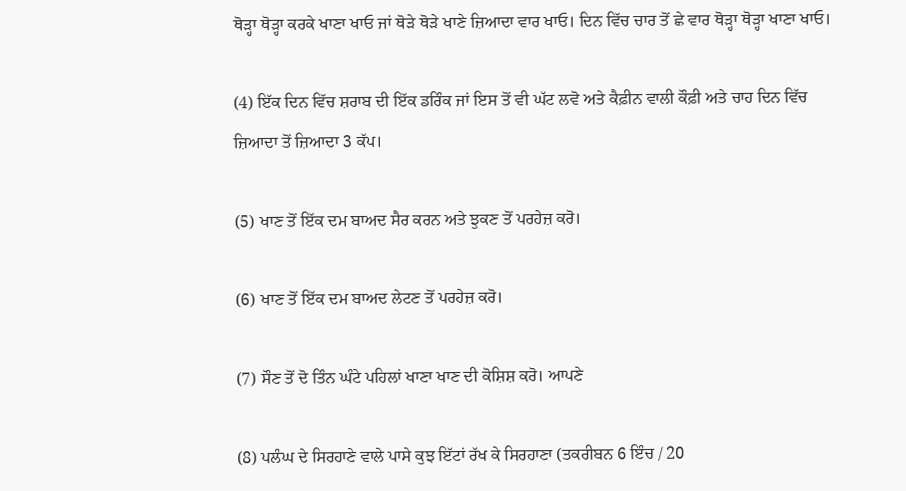ਥੋੜ੍ਹਾ ਥੋੜ੍ਹਾ ਕਰਕੇ ਖਾਣਾ ਖਾਓ ਜਾਂ ਥੋੜੇ ਥੋੜੇ ਖਾਣੇ ਜ਼ਿਆਦਾ ਵਾਰ ਖਾਓ। ਦਿਨ ਵਿੱਚ ਚਾਰ ਤੋਂ ਛੇ ਵਾਰ ਥੋੜ੍ਹਾ ਥੋੜ੍ਹਾ ਖਾਣਾ ਖਾਓ।

(4) ਇੱਕ ਦਿਨ ਵਿੱਚ ਸ਼ਰਾਬ ਦੀ ਇੱਕ ਡਰਿੰਕ ਜਾਂ ਇਸ ਤੋਂ ਵੀ ਘੱਟ ਲਵੋ ਅਤੇ ਕੈਫ਼ੀਨ ਵਾਲੀ ਕੌਫ਼ੀ ਅਤੇ ਚਾਹ ਦਿਨ ਵਿੱਚ ਜ਼ਿਆਦਾ ਤੋਂ ਜ਼ਿਆਦਾ 3 ਕੱਪ।

(5) ਖਾਣ ਤੋਂ ਇੱਕ ਦਮ ਬਾਅਦ ਸੈਰ ਕਰਨ ਅਤੇ ਝੁਕਣ ਤੋਂ ਪਰਹੇਜ਼ ਕਰੋ।

(6) ਖਾਣ ਤੋਂ ਇੱਕ ਦਮ ਬਾਅਦ ਲੇਟਣ ਤੋਂ ਪਰਹੇਜ਼ ਕਰੋ।

(7) ਸੌਣ ਤੋਂ ਦੋ ਤਿੰਨ ਘੰਟੇ ਪਹਿਲਾਂ ਖਾਣਾ ਖਾਣ ਦੀ ਕੋਸ਼ਿਸ਼ ਕਰੋ। ਆਪਣੇ

(8) ਪਲੰਘ ਦੇ ਸਿਰਹਾਣੇ ਵਾਲੇ ਪਾਸੇ ਕੁਝ ਇੱਟਾਂ ਰੱਖ ਕੇ ਸਿਰਹਾਣਾ (ਤਕਰੀਬਨ 6 ਇੰਚ / 20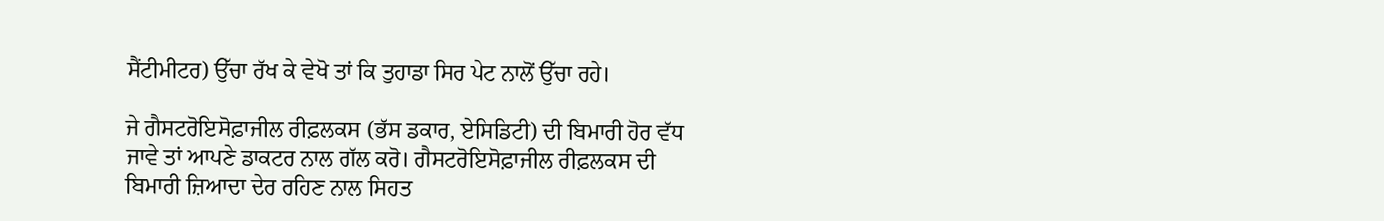ਸੈਂਟੀਮੀਟਰ) ਉੱਚਾ ਰੱਖ ਕੇ ਵੇਖੋ ਤਾਂ ਕਿ ਤੁਹਾਡਾ ਸਿਰ ਪੇਟ ਨਾਲੋਂ ਉੱਚਾ ਰਹੇ।

ਜੇ ਗੈਸਟਰੋਇਸੋਫ਼ਾਜੀਲ ਰੀਫ਼ਲਕਸ (ਭੱਸ ਡਕਾਰ, ਏਸਿਡਿਟੀ) ਦੀ ਬਿਮਾਰੀ ਹੋਰ ਵੱਧ ਜਾਵੇ ਤਾਂ ਆਪਣੇ ਡਾਕਟਰ ਨਾਲ ਗੱਲ ਕਰੋ। ਗੈਸਟਰੋਇਸੋਫ਼ਾਜੀਲ ਰੀਫ਼ਲਕਸ ਦੀ ਬਿਮਾਰੀ ਜ਼ਿਆਦਾ ਦੇਰ ਰਹਿਣ ਨਾਲ ਸਿਹਤ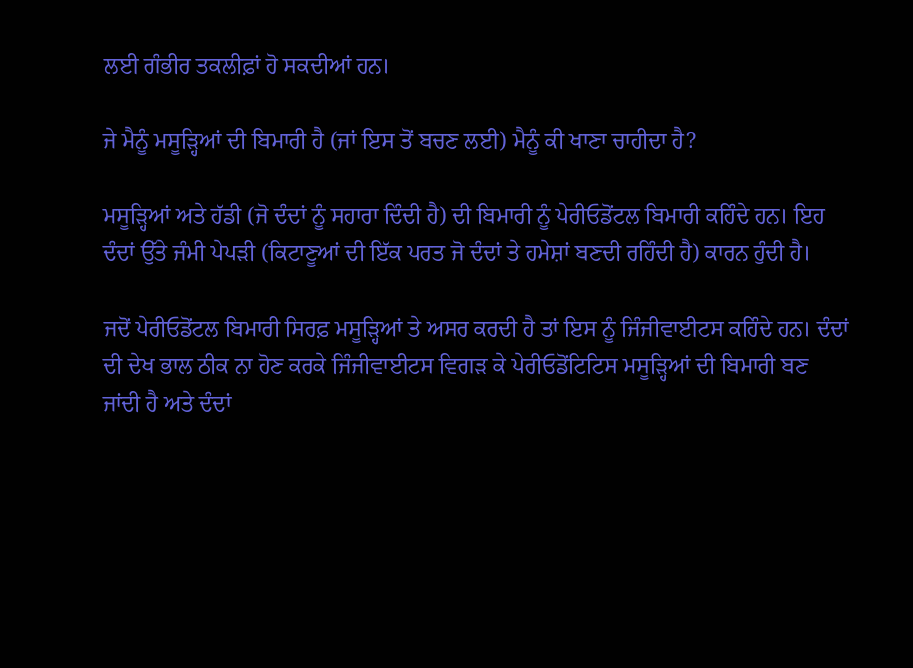ਲਈ ਗੰਭੀਰ ਤਕਲੀਫ਼ਾਂ ਹੋ ਸਕਦੀਆਂ ਹਨ।

ਜੇ ਮੈਨੂੰ ਮਸੂੜ੍ਹਿਆਂ ਦੀ ਬਿਮਾਰੀ ਹੈ (ਜਾਂ ਇਸ ਤੋਂ ਬਚਣ ਲਈ) ਮੈਨੂੰ ਕੀ ਖਾਣਾ ਚਾਹੀਦਾ ਹੈ?

ਮਸੂੜ੍ਹਿਆਂ ਅਤੇ ਹੱਡੀ (ਜੋ ਦੰਦਾਂ ਨੂੰ ਸਹਾਰਾ ਦਿੰਦੀ ਹੈ) ਦੀ ਬਿਮਾਰੀ ਨੂੰ ਪੇਰੀਓਡੋਂਟਲ ਬਿਮਾਰੀ ਕਹਿੰਦੇ ਹਨ। ਇਹ ਦੰਦਾਂ ਉੱਤੇ ਜੰਮੀ ਪੇਪੜੀ (ਕਿਟਾਣੂਆਂ ਦੀ ਇੱਕ ਪਰਤ ਜੋ ਦੰਦਾਂ ਤੇ ਹਮੇਸ਼ਾਂ ਬਣਦੀ ਰਹਿੰਦੀ ਹੈ) ਕਾਰਨ ਹੁੰਦੀ ਹੈ।

ਜਦੋਂ ਪੇਰੀਓਡੋਂਟਲ ਬਿਮਾਰੀ ਸਿਰਫ਼ ਮਸੂੜ੍ਹਿਆਂ ਤੇ ਅਸਰ ਕਰਦੀ ਹੈ ਤਾਂ ਇਸ ਨੂੰ ਜਿੰਜੀਵਾਈਟਸ ਕਹਿੰਦੇ ਹਨ। ਦੰਦਾਂ ਦੀ ਦੇਖ ਭਾਲ ਠੀਕ ਨਾ ਹੋਣ ਕਰਕੇ ਜਿੰਜੀਵਾਈਟਸ ਵਿਗੜ ਕੇ ਪੇਰੀਓਡੋਂਟਿਟਿਸ ਮਸੂੜ੍ਹਿਆਂ ਦੀ ਬਿਮਾਰੀ ਬਣ ਜਾਂਦੀ ਹੈ ਅਤੇ ਦੰਦਾਂ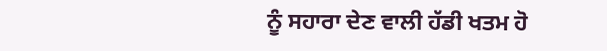ਨੂੰ ਸਹਾਰਾ ਦੇਣ ਵਾਲੀ ਹੱਡੀ ਖਤਮ ਹੋ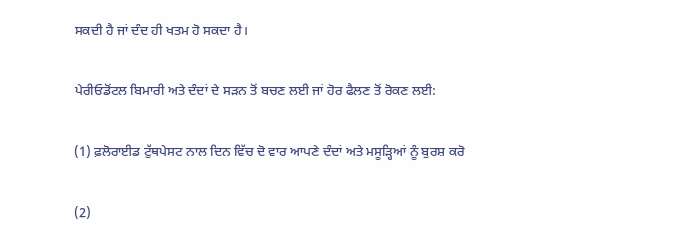ਸਕਦੀ ਹੈ ਜਾਂ ਦੰਦ ਹੀ ਖਤਮ ਹੋ ਸਕਦਾ ਹੈ।

ਪੇਰੀਓਡੋਂਟਲ ਬਿਮਾਰੀ ਅਤੇ ਦੰਦਾਂ ਦੇ ਸੜਨ ਤੋਂ ਬਚਣ ਲਈ ਜਾਂ ਹੋਰ ਫੈਲਣ ਤੋਂ ਰੋਕਣ ਲਈ:

(1) ਫ਼ਲੋਰਾਈਡ ਟੁੱਥਪੇਸਟ ਨਾਲ ਦਿਨ ਵਿੱਚ ਦੋ ਵਾਰ ਆਪਣੇ ਦੰਦਾਂ ਅਤੇ ਮਸੂੜ੍ਹਿਆਂ ਨੂੰ ਬੁਰਸ਼ ਕਰੋ

(2)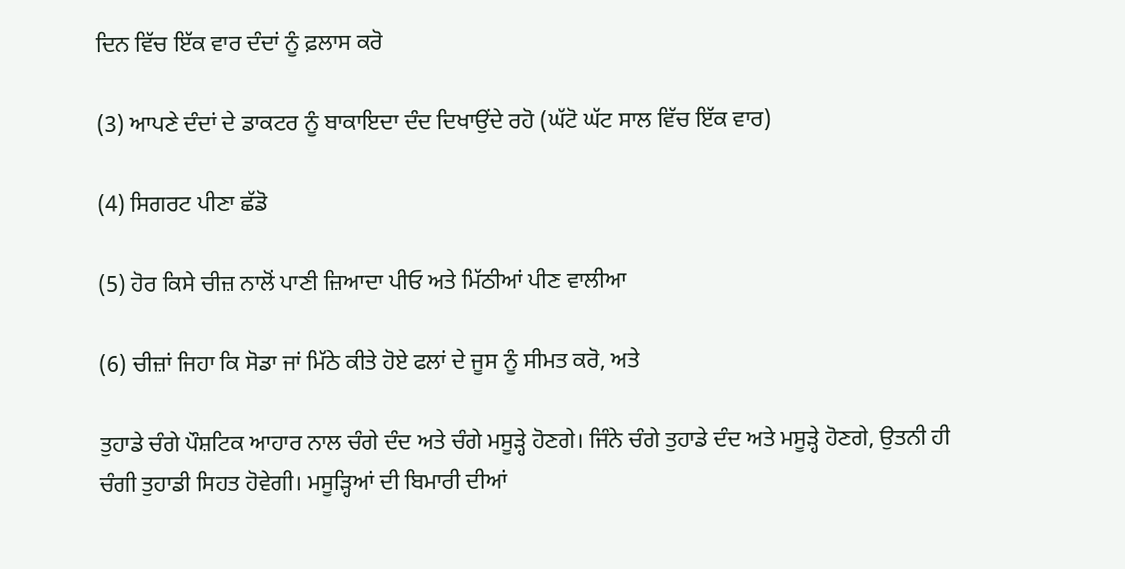ਦਿਨ ਵਿੱਚ ਇੱਕ ਵਾਰ ਦੰਦਾਂ ਨੂੰ ਫ਼ਲਾਸ ਕਰੋ

(3) ਆਪਣੇ ਦੰਦਾਂ ਦੇ ਡਾਕਟਰ ਨੂੰ ਬਾਕਾਇਦਾ ਦੰਦ ਦਿਖਾਉਂਦੇ ਰਹੋ (ਘੱਟੋ ਘੱਟ ਸਾਲ ਵਿੱਚ ਇੱਕ ਵਾਰ)

(4) ਸਿਗਰਟ ਪੀਣਾ ਛੱਡੋ

(5) ਹੋਰ ਕਿਸੇ ਚੀਜ਼ ਨਾਲੋਂ ਪਾਣੀ ਜ਼ਿਆਦਾ ਪੀਓ ਅਤੇ ਮਿੱਠੀਆਂ ਪੀਣ ਵਾਲੀਆ

(6) ਚੀਜ਼ਾਂ ਜਿਹਾ ਕਿ ਸੋਡਾ ਜਾਂ ਮਿੱਠੇ ਕੀਤੇ ਹੋਏ ਫਲਾਂ ਦੇ ਜੂਸ ਨੂੰ ਸੀਮਤ ਕਰੋ, ਅਤੇ

ਤੁਹਾਡੇ ਚੰਗੇ ਪੌਸ਼ਟਿਕ ਆਹਾਰ ਨਾਲ ਚੰਗੇ ਦੰਦ ਅਤੇ ਚੰਗੇ ਮਸੂੜ੍ਹੇ ਹੋਣਗੇ। ਜਿੰਨੇ ਚੰਗੇ ਤੁਹਾਡੇ ਦੰਦ ਅਤੇ ਮਸੂੜ੍ਹੇ ਹੋਣਗੇ, ਉਤਨੀ ਹੀ ਚੰਗੀ ਤੁਹਾਡੀ ਸਿਹਤ ਹੋਵੇਗੀ। ਮਸੂੜ੍ਹਿਆਂ ਦੀ ਬਿਮਾਰੀ ਦੀਆਂ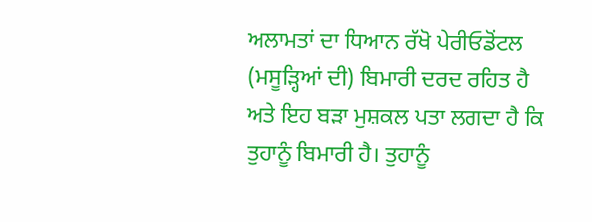ਅਲਾਮਤਾਂ ਦਾ ਧਿਆਨ ਰੱਖੋ ਪੇਰੀਓਡੋਂਟਲ (ਮਸੂੜ੍ਹਿਆਂ ਦੀ) ਬਿਮਾਰੀ ਦਰਦ ਰਹਿਤ ਹੈ ਅਤੇ ਇਹ ਬੜਾ ਮੁਸ਼ਕਲ ਪਤਾ ਲਗਦਾ ਹੈ ਕਿ ਤੁਹਾਨੂੰ ਬਿਮਾਰੀ ਹੈ। ਤੁਹਾਨੂੰ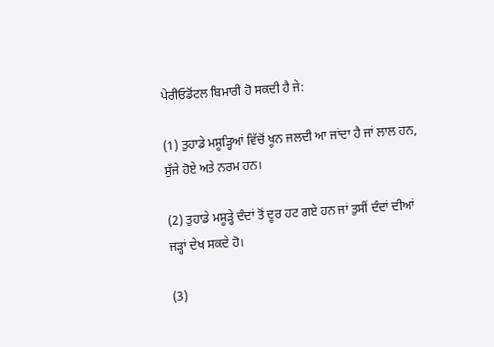ਪੇਰੀਓਡੋਂਟਲ ਬਿਮਾਰੀ ਹੋ ਸਕਦੀ ਹੈ ਜੇ:

(1) ਤੁਹਾਡੇ ਮਸੂੜ੍ਹਿਆਂ ਵਿੱਚੋਂ ਖੂਨ ਜਲਦੀ ਆ ਜਾਂਦਾ ਹੈ ਜਾਂ ਲਾਲ ਹਨ, ਸੁੱਜੇ ਹੋਏ ਅਤੇ ਨਰਮ ਹਨ।

(2) ਤੁਹਾਡੇ ਮਸੂੜ੍ਹੇ ਦੰਦਾਂ ਤੋਂ ਦੂਰ ਹਟ ਗਏ ਹਨ ਜਾਂ ਤੁਸੀਂ ਦੰਦਾਂ ਦੀਆਂ ਜੜ੍ਹਾਂ ਦੇਖ ਸਕਦੇ ਹੋ।

(3)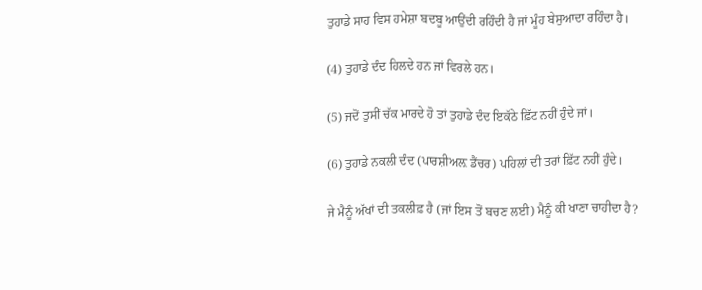ਤੁਹਾਡੇ ਸਾਹ ਵਿਸ ਹਮੇਸ਼ਾ ਬਦਬੂ ਆਉਂਦੀ ਰਹਿੰਦੀ ਹੈ ਜਾਂ ਮੂੰਹ ਬੇਸੁਆਦਾ ਰਹਿੰਦਾ ਹੈ।

(4) ਤੁਹਾਡੇ ਦੰਦ ਹਿਲਦੇ ਹਨ ਜਾਂ ਵਿਰਲੇ ਹਨ।

(5) ਜਦੋਂ ਤੁਸੀਂ ਚੱਕ ਮਾਰਦੇ ਹੋ ਤਾਂ ਤੁਹਾਡੇ ਦੰਦ ਇਕੱਠੇ ਫ਼ਿੱਟ ਨਹੀਂ ਹੁੰਦੇ ਜਾਂ।

(6) ਤੁਹਾਡੇ ਨਕਲੀ ਦੰਦ (ਪਾਰਸ਼ੀਅਲ਼ ਡੈਂਚਰ) ਪਹਿਲਾਂ ਦੀ ਤਰਾਂ ਫ਼ਿੱਟ ਨਹੀਂ ਹੁੰਦੇ।

ਜੇ ਮੈਨੂੰ ਅੱਖਾਂ ਦੀ ਤਕਲੀਫ਼ ਹੈ (ਜਾਂ ਇਸ ਤੋਂ ਬਚਣ ਲਈ) ਮੈਨੂੰ ਕੀ ਖਾਣਾ ਚਾਹੀਦਾ ਹੈ?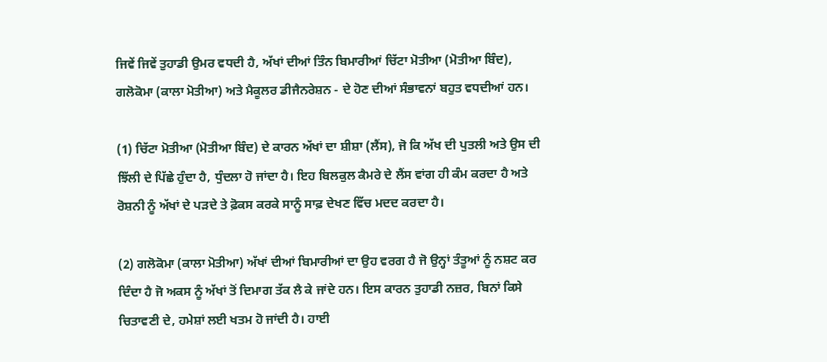ਜਿਵੇਂ ਜਿਵੇਂ ਤੁਹਾਡੀ ਉਮਰ ਵਧਦੀ ਹੈ, ਅੱਖਾਂ ਦੀਆਂ ਤਿੰਨ ਬਿਮਾਰੀਆਂ ਚਿੱਟਾ ਮੋਤੀਆ (ਮੋਤੀਆ ਬਿੰਦ), ਗਲੋਕੋਮਾ (ਕਾਲਾ ਮੋਤੀਆ) ਅਤੇ ਮੈਕੂਲਰ ਡੀਜੈਨਰੇਸ਼ਨ - ਦੇ ਹੋਣ ਦੀਆਂ ਸੰਭਾਵਨਾਂ ਬਹੁਤ ਵਧਦੀਆਂ ਹਨ।

(1) ਚਿੱਟਾ ਮੋਤੀਆ (ਮੋਤੀਆ ਬਿੰਦ) ਦੇ ਕਾਰਨ ਅੱਖਾਂ ਦਾ ਸ਼ੀਸ਼ਾ (ਲੈਂਸ), ਜੋ ਕਿ ਅੱਖ ਦੀ ਪੁਤਲੀ ਅਤੇ ਉਸ ਦੀ ਝਿੱਲੀ ਦੇ ਪਿੱਛੇ ਹੁੰਦਾ ਹੈ, ਧੁੰਦਲਾ ਹੋ ਜਾਂਦਾ ਹੈ। ਇਹ ਬਿਲਕੁਲ ਕੈਮਰੇ ਦੇ ਲੈਂਸ ਵਾਂਗ ਹੀ ਕੰਮ ਕਰਦਾ ਹੈ ਅਤੇ ਰੋਸ਼ਨੀ ਨੂੰ ਅੱਖਾਂ ਦੇ ਪੜਦੇ ਤੇ ਫ਼ੋਕਸ ਕਰਕੇ ਸਾਨੂੰ ਸਾਫ਼ ਦੇਖਣ ਵਿੱਚ ਮਦਦ ਕਰਦਾ ਹੈ।

(2) ਗਲੋਕੋਮਾ (ਕਾਲਾ ਮੋਤੀਆ) ਅੱਖਾਂ ਦੀਆਂ ਬਿਮਾਰੀਆਂ ਦਾ ਉਹ ਵਰਗ ਹੈ ਜੋ ਉਨ੍ਹਾਂ ਤੰਤੂਆਂ ਨੂੰ ਨਸ਼ਟ ਕਰ ਦਿੰਦਾ ਹੈ ਜੋ ਅਕਸ ਨੂੰ ਅੱਖਾਂ ਤੋਂ ਦਿਮਾਗ ਤੱਕ ਲੈ ਕੇ ਜਾਂਦੇ ਹਨ। ਇਸ ਕਾਰਨ ਤੁਹਾਡੀ ਨਜ਼ਰ, ਬਿਨਾਂ ਕਿਸੇ ਚਿਤਾਵਣੀ ਦੇ, ਹਮੇਸ਼ਾਂ ਲਈ ਖਤਮ ਹੋ ਜਾਂਦੀ ਹੈ। ਹਾਈ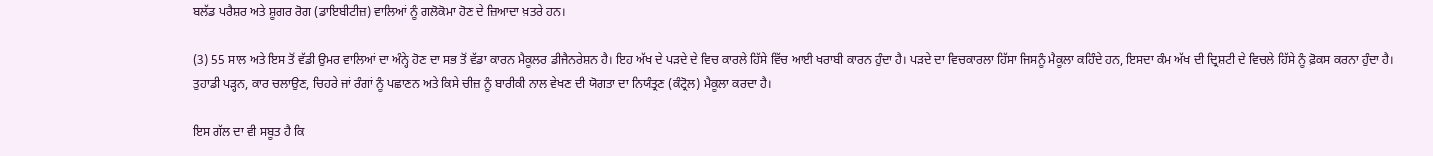ਬਲੱਡ ਪਰੈਸ਼ਰ ਅਤੇ ਸ਼ੂਗਰ ਰੋਗ (ਡਾਇਬੀਟੀਜ਼) ਵਾਲਿਆਂ ਨੂੰ ਗਲੋਕੋਮਾ ਹੋਣ ਦੇ ਜ਼ਿਆਦਾ ਖ਼ਤਰੇ ਹਨ।

(3) 55 ਸਾਲ ਅਤੇ ਇਸ ਤੋਂ ਵੱਡੀ ਉਮਰ ਵਾਲਿਆਂ ਦਾ ਅੰਨ੍ਹੇ ਹੋਣ ਦਾ ਸਭ ਤੋਂ ਵੱਡਾ ਕਾਰਨ ਮੈਕੂਲਰ ਡੀਜੈਨਰੇਸ਼ਨ ਹੈ। ਇਹ ਅੱਖ ਦੇ ਪੜਦੇ ਦੇ ਵਿਚ ਕਾਰਲੇ ਹਿੱਸੇ ਵਿੱਚ ਆਈ ਖਰਾਬੀ ਕਾਰਨ ਹੁੰਦਾ ਹੈ। ਪੜਦੇ ਦਾ ਵਿਚਕਾਰਲਾ ਹਿੱਸਾ ਜਿਸਨੂੰ ਮੈਕੂਲਾ ਕਹਿੰਦੇ ਹਨ, ਇਸਦਾ ਕੰਮ ਅੱਖ ਦੀ ਦ੍ਰਿਸ਼ਟੀ ਦੇ ਵਿਚਲੇ ਹਿੱਸੇ ਨੂੰ ਫ਼ੋਕਸ ਕਰਨਾ ਹੁੰਦਾ ਹੈ। ਤੁਹਾਡੀ ਪੜ੍ਹਨ, ਕਾਰ ਚਲਾਉਣ, ਚਿਹਰੇ ਜਾਂ ਰੰਗਾਂ ਨੂੰ ਪਛਾਣਨ ਅਤੇ ਕਿਸੇ ਚੀਜ਼ ਨੂੰ ਬਾਰੀਕੀ ਨਾਲ ਵੇਖਣ ਦੀ ਯੋਗਤਾ ਦਾ ਨਿਯੰਤ੍ਰਣ (ਕੰਟ੍ਰੋਲ) ਮੈਕੂਲਾ ਕਰਦਾ ਹੈ।

ਇਸ ਗੱਲ ਦਾ ਵੀ ਸਬੂਤ ਹੈ ਕਿ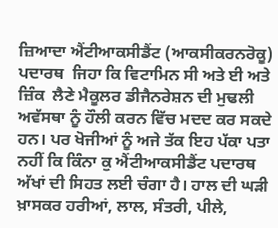ਜ਼ਿਆਦਾ ਐਂਟੀਆਕਸੀਡੈਂਟ (ਆਕਸੀਕਰਨਰੋਕੂ) ਪਦਾਰਥ  ਜਿਹਾ ਕਿ ਵਿਟਾਮਿਨ ਸੀ ਅਤੇ ਈ ਅਤੇ ਜ਼ਿੰਕ  ਲੈਣੇ ਮੈਕੂਲਰ ਡੀਜੈਨਰੇਸ਼ਨ ਦੀ ਮੁਢਲੀ ਅਵੱਸਥਾ ਨੂੰ ਹੌਲੀ ਕਰਨ ਵਿੱਚ ਮਦਦ ਕਰ ਸਕਦੇ ਹਨ। ਪਰ ਖੋਜੀਆਂ ਨੂੰ ਅਜੇ ਤੱਕ ਇਹ ਪੱਕਾ ਪਤਾ ਨਹੀਂ ਕਿ ਕਿੰਨਾ ਕੁ ਐਂਟੀਆਕਸੀਡੈਂਟ ਪਦਾਰਥ ਅੱਖਾਂ ਦੀ ਸਿਹਤ ਲਈ ਚੰਗਾ ਹੈ। ਹਾਲ ਦੀ ਘੜੀ ਖ਼ਾਸਕਰ ਹਰੀਆਂ, ਲਾਲ, ਸੰਤਰੀ, ਪੀਲੇ,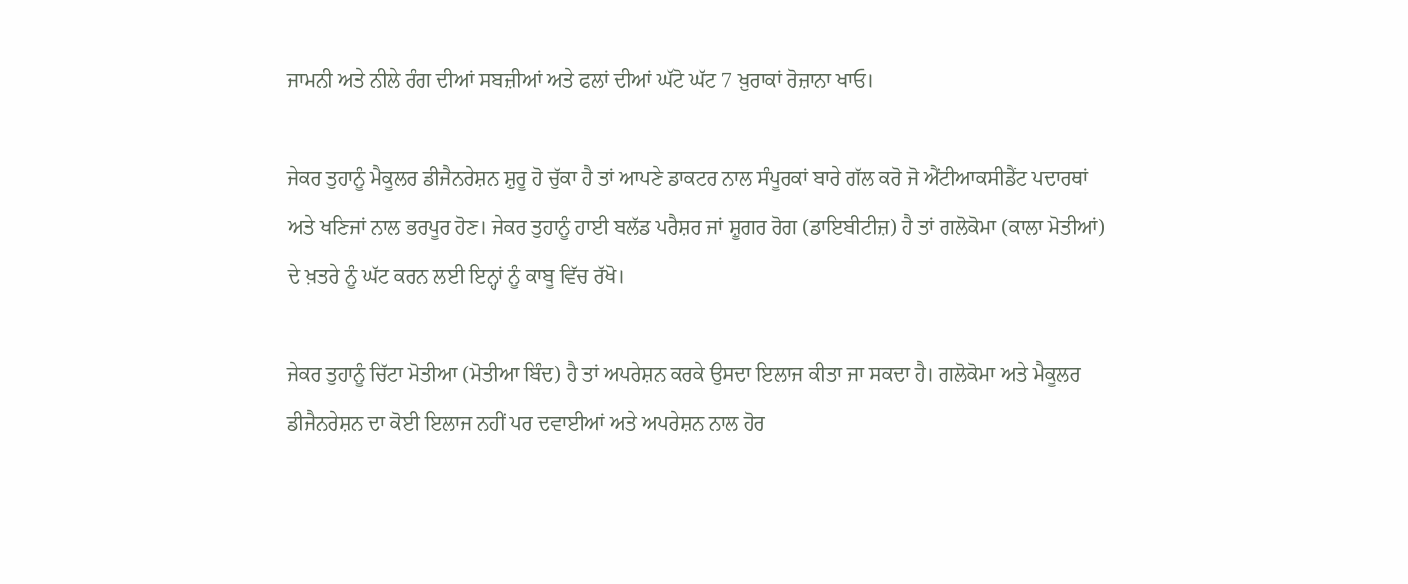ਜਾਮਨੀ ਅਤੇ ਨੀਲੇ ਰੰਗ ਦੀਆਂ ਸਬਜ਼ੀਆਂ ਅਤੇ ਫਲਾਂ ਦੀਆਂ ਘੱਟੋ ਘੱਟ 7 ਖ਼ੁਰਾਕਾਂ ਰੋਜ਼ਾਨਾ ਖਾਓ।

ਜੇਕਰ ਤੁਹਾਨੂੰ ਮੈਕੂਲਰ ਡੀਜੈਨਰੇਸ਼ਨ ਸ਼ੁਰੂ ਹੋ ਚੁੱਕਾ ਹੈ ਤਾਂ ਆਪਣੇ ਡਾਕਟਰ ਨਾਲ ਸੰਪੂਰਕਾਂ ਬਾਰੇ ਗੱਲ ਕਰੋ ਜੋ ਐਂਟੀਆਕਸੀਡੈਂਟ ਪਦਾਰਥਾਂ ਅਤੇ ਖਣਿਜਾਂ ਨਾਲ ਭਰਪੂਰ ਹੋਣ। ਜੇਕਰ ਤੁਹਾਨੂੰ ਹਾਈ ਬਲੱਡ ਪਰੈਸ਼ਰ ਜਾਂ ਸ਼ੂਗਰ ਰੋਗ (ਡਾਇਬੀਟੀਜ਼) ਹੈ ਤਾਂ ਗਲੋਕੋਮਾ (ਕਾਲਾ ਮੋਤੀਆਂ) ਦੇ ਖ਼ਤਰੇ ਨੂੰ ਘੱਟ ਕਰਨ ਲਈ ਇਨ੍ਹਾਂ ਨੂੰ ਕਾਬੂ ਵਿੱਚ ਰੱਖੋ।

ਜੇਕਰ ਤੁਹਾਨੂੰ ਚਿੱਟਾ ਮੋਤੀਆ (ਮੋਤੀਆ ਬਿੰਦ) ਹੈ ਤਾਂ ਅਪਰੇਸ਼ਨ ਕਰਕੇ ਉਸਦਾ ਇਲਾਜ ਕੀਤਾ ਜਾ ਸਕਦਾ ਹੈ। ਗਲੋਕੋਮਾ ਅਤੇ ਮੈਕੂਲਰ ਡੀਜੈਨਰੇਸ਼ਨ ਦਾ ਕੋਈ ਇਲਾਜ ਨਹੀਂ ਪਰ ਦਵਾਈਆਂ ਅਤੇ ਅਪਰੇਸ਼ਨ ਨਾਲ ਹੋਰ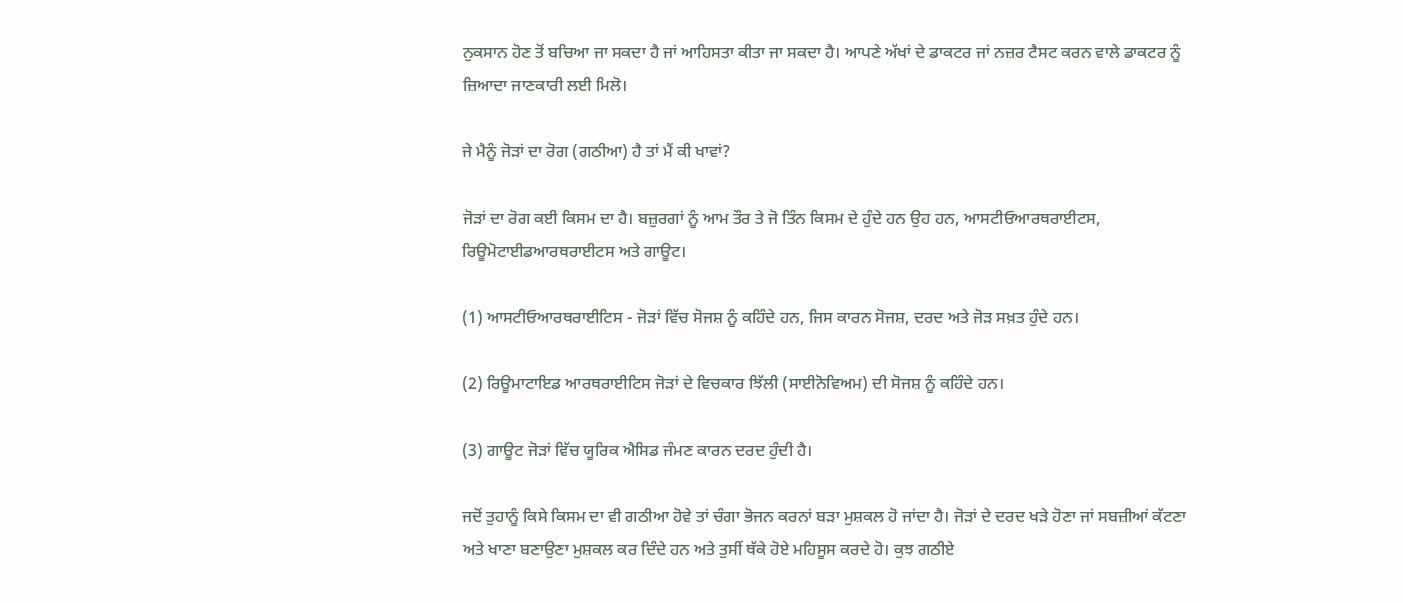ਨੁਕਸਾਨ ਹੋਣ ਤੋਂ ਬਚਿਆ ਜਾ ਸਕਦਾ ਹੈ ਜਾਂ ਆਹਿਸਤਾ ਕੀਤਾ ਜਾ ਸਕਦਾ ਹੈ। ਆਪਣੇ ਅੱਖਾਂ ਦੇ ਡਾਕਟਰ ਜਾਂ ਨਜ਼ਰ ਟੈਸਟ ਕਰਨ ਵਾਲੇ ਡਾਕਟਰ ਨੂੰ ਜ਼ਿਆਦਾ ਜਾਣਕਾਰੀ ਲਈ ਮਿਲੋ।

ਜੇ ਮੈਨੂੰ ਜੋੜਾਂ ਦਾ ਰੋਗ (ਗਠੀਆ) ਹੈ ਤਾਂ ਮੈਂ ਕੀ ਖਾਵਾਂ?

ਜੋੜਾਂ ਦਾ ਰੋਗ ਕਈ ਕਿਸਮ ਦਾ ਹੈ। ਬਜ਼ੁਰਗਾਂ ਨੂੰ ਆਮ ਤੌਰ ਤੇ ਜੋ ਤਿੰਨ ਕਿਸਮ ਦੇ ਹੁੰਦੇ ਹਨ ਉਹ ਹਨ, ਆਸਟੀਓਆਰਥਰਾਈਟਸ, ਰਿਊਮੋਟਾਈਡਆਰਥਰਾਈਟਸ ਅਤੇ ਗਾਊਟ।

(1) ਆਸਟੀਓਆਰਥਰਾਈਟਿਸ - ਜੋੜਾਂ ਵਿੱਚ ਸੋਜਸ਼ ਨੂੰ ਕਹਿੰਦੇ ਹਨ, ਜਿਸ ਕਾਰਨ ਸੋਜਸ਼, ਦਰਦ ਅਤੇ ਜੋੜ ਸਖ਼ਤ ਹੁੰਦੇ ਹਨ।

(2) ਰਿਊਮਾਟਾਇਡ ਆਰਥਰਾਈਟਿਸ ਜੋੜਾਂ ਦੇ ਵਿਚਕਾਰ ਝਿੱਲੀ (ਸਾਈਨੋਵਿਅਮ) ਦੀ ਸੋਜਸ਼ ਨੂੰ ਕਹਿੰਦੇ ਹਨ।

(3) ਗਾਊਟ ਜੋੜਾਂ ਵਿੱਚ ਯੂਰਿਕ ਐਸਿਡ ਜੰਮਣ ਕਾਰਨ ਦਰਦ ਹੁੰਦੀ ਹੈ।

ਜਦੋਂ ਤੁਹਾਨੂੰ ਕਿਸੇ ਕਿਸਮ ਦਾ ਵੀ ਗਠੀਆ ਹੋਵੇ ਤਾਂ ਚੰਗਾ ਭੋਜਨ ਕਰਨਾਂ ਬੜਾ ਮੁਸ਼ਕਲ ਹੋ ਜਾਂਦਾ ਹੈ। ਜੋੜਾਂ ਦੇ ਦਰਦ ਖੜੇ ਹੋਣਾ ਜਾਂ ਸਬਜ਼ੀਆਂ ਕੱਟਣਾ ਅਤੇ ਖਾਣਾ ਬਣਾਉਣਾ ਮੁਸ਼ਕਲ ਕਰ ਦਿੰਦੇ ਹਨ ਅਤੇ ਤੁਸੀਂ ਥੱਕੇ ਹੋਏ ਮਹਿਸੂਸ ਕਰਦੇ ਹੋ। ਕੁਝ ਗਠੀਏ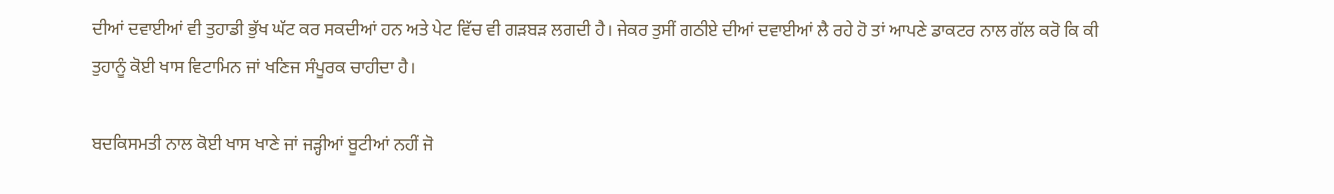ਦੀਆਂ ਦਵਾਈਆਂ ਵੀ ਤੁਹਾਡੀ ਭੁੱਖ ਘੱਟ ਕਰ ਸਕਦੀਆਂ ਹਨ ਅਤੇ ਪੇਟ ਵਿੱਚ ਵੀ ਗੜਬੜ ਲਗਦੀ ਹੈ। ਜੇਕਰ ਤੁਸੀਂ ਗਠੀਏ ਦੀਆਂ ਦਵਾਈਆਂ ਲੈ ਰਹੇ ਹੋ ਤਾਂ ਆਪਣੇ ਡਾਕਟਰ ਨਾਲ ਗੱਲ ਕਰੋ ਕਿ ਕੀ ਤੁਹਾਨੂੰ ਕੋਈ ਖਾਸ ਵਿਟਾਮਿਨ ਜਾਂ ਖਣਿਜ ਸੰਪੂਰਕ ਚਾਹੀਦਾ ਹੈ।

ਬਦਕਿਸਮਤੀ ਨਾਲ ਕੋਈ ਖਾਸ ਖਾਣੇ ਜਾਂ ਜੜ੍ਹੀਆਂ ਬੂਟੀਆਂ ਨਹੀਂ ਜੋ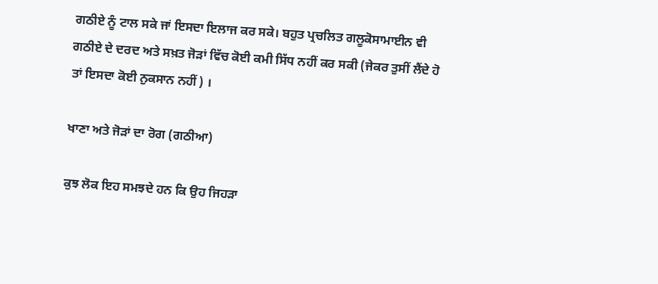ਗਠੀਏ ਨੂੰ ਟਾਲ ਸਕੇ ਜਾਂ ਇਸਦਾ ਇਲਾਜ ਕਰ ਸਕੇ। ਬਹੁਤ ਪ੍ਰਚਲਿਤ ਗਲੂਕੋਸਾਮਾਈਨ ਵੀ ਗਠੀਏ ਦੇ ਦਰਦ ਅਤੇ ਸਖ਼ਤ ਜੋੜਾਂ ਵਿੱਚ ਕੋਈ ਕਮੀ ਸਿੱਧ ਨਹੀਂ ਕਰ ਸਕੀ (ਜੇਕਰ ਤੁਸੀਂ ਲੈਂਦੇ ਹੋ ਤਾਂ ਇਸਦਾ ਕੋਈ ਨੁਕਸਾਨ ਨਹੀਂ) ।

ਖਾਣਾ ਅਤੇ ਜੋੜਾਂ ਦਾ ਰੋਗ (ਗਠੀਆ)

ਕੁਝ ਲੋਕ ਇਹ ਸਮਝਦੇ ਹਨ ਕਿ ਉਹ ਜਿਹੜਾ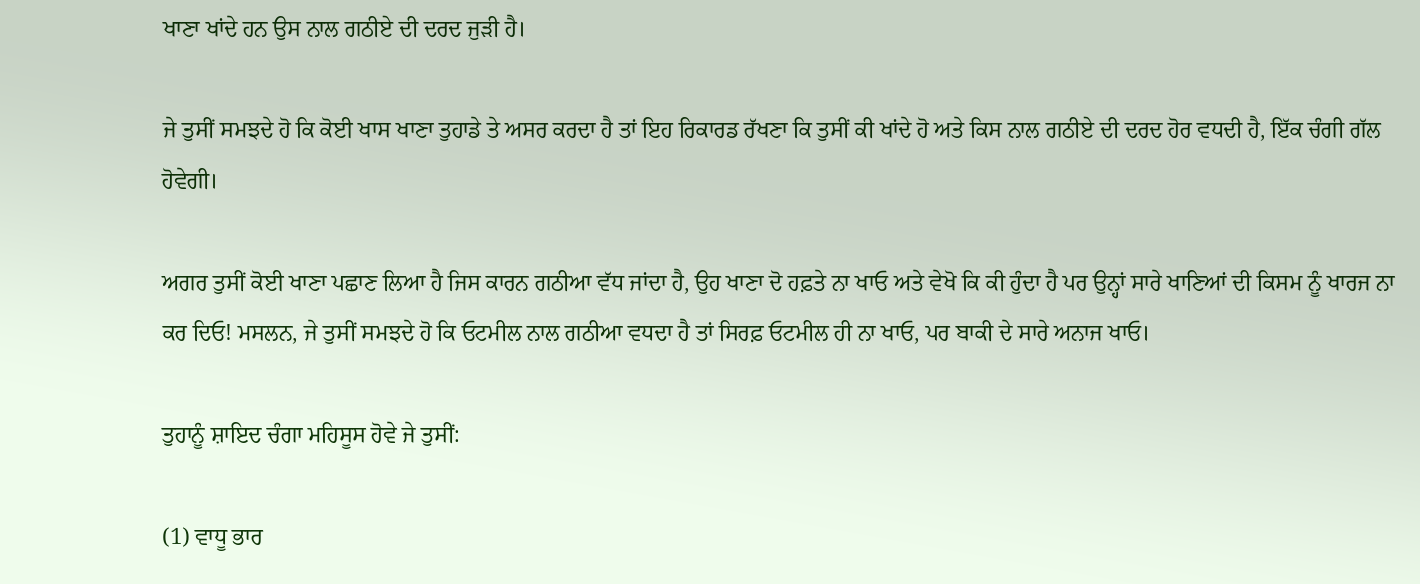ਖਾਣਾ ਖਾਂਦੇ ਹਨ ਉਸ ਨਾਲ ਗਠੀਏ ਦੀ ਦਰਦ ਜੁੜੀ ਹੈ।

ਜੇ ਤੁਸੀਂ ਸਮਝਦੇ ਹੋ ਕਿ ਕੋਈ ਖਾਸ ਖਾਣਾ ਤੁਹਾਡੇ ਤੇ ਅਸਰ ਕਰਦਾ ਹੈ ਤਾਂ ਇਹ ਰਿਕਾਰਡ ਰੱਖਣਾ ਕਿ ਤੁਸੀਂ ਕੀ ਖਾਂਦੇ ਹੋ ਅਤੇ ਕਿਸ ਨਾਲ ਗਠੀਏ ਦੀ ਦਰਦ ਹੋਰ ਵਧਦੀ ਹੈ, ਇੱਕ ਚੰਗੀ ਗੱਲ ਹੋਵੇਗੀ।

ਅਗਰ ਤੁਸੀਂ ਕੋਈ ਖਾਣਾ ਪਛਾਣ ਲਿਆ ਹੈ ਜਿਸ ਕਾਰਨ ਗਠੀਆ ਵੱਧ ਜਾਂਦਾ ਹੈ, ਉਹ ਖਾਣਾ ਦੋ ਹਫ਼ਤੇ ਨਾ ਖਾਓ ਅਤੇ ਵੇਖੋ ਕਿ ਕੀ ਹੁੰਦਾ ਹੈ ਪਰ ਉਨ੍ਹਾਂ ਸਾਰੇ ਖਾਣਿਆਂ ਦੀ ਕਿਸਮ ਨੂੰ ਖਾਰਜ ਨਾ ਕਰ ਦਿਓ! ਮਸਲਨ, ਜੇ ਤੁਸੀਂ ਸਮਝਦੇ ਹੋ ਕਿ ਓਟਮੀਲ ਨਾਲ ਗਠੀਆ ਵਧਦਾ ਹੈ ਤਾਂ ਸਿਰਫ਼ ਓਟਮੀਲ ਹੀ ਨਾ ਖਾਓ, ਪਰ ਬਾਕੀ ਦੇ ਸਾਰੇ ਅਨਾਜ ਖਾਓ।

ਤੁਹਾਨੂੰ ਸ਼ਾਇਦ ਚੰਗਾ ਮਹਿਸੂਸ ਹੋਵੇ ਜੇ ਤੁਸੀਂ:

(1) ਵਾਧੂ ਭਾਰ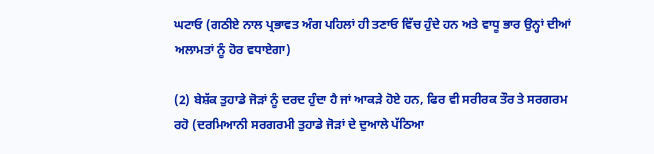ਘਟਾਓ (ਗਠੀਏ ਨਾਲ ਪ੍ਰਭਾਵਤ ਅੰਗ ਪਹਿਲਾਂ ਹੀ ਤਣਾਓ ਵਿੱਚ ਹੁੰਦੇ ਹਨ ਅਤੇ ਵਾਧੂ ਭਾਰ ਉਨ੍ਹਾਂ ਦੀਆਂ ਅਲਾਮਤਾਂ ਨੂੰ ਹੋਰ ਵਧਾਏਗਾ)

(2) ਬੇਸ਼ੱਕ ਤੁਹਾਡੇ ਜੋੜਾਂ ਨੂੰ ਦਰਦ ਹੁੰਦਾ ਹੈ ਜਾਂ ਆਕੜੇ ਹੋਏ ਹਨ, ਫਿਰ ਵੀ ਸਰੀਰਕ ਤੌਰ ਤੇ ਸਰਗਰਮ ਰਹੋ (ਦਰਮਿਆਨੀ ਸਰਗਰਮੀ ਤੁਹਾਡੇ ਜੋੜਾਂ ਦੇ ਦੁਆਲੇ ਪੱਠਿਆ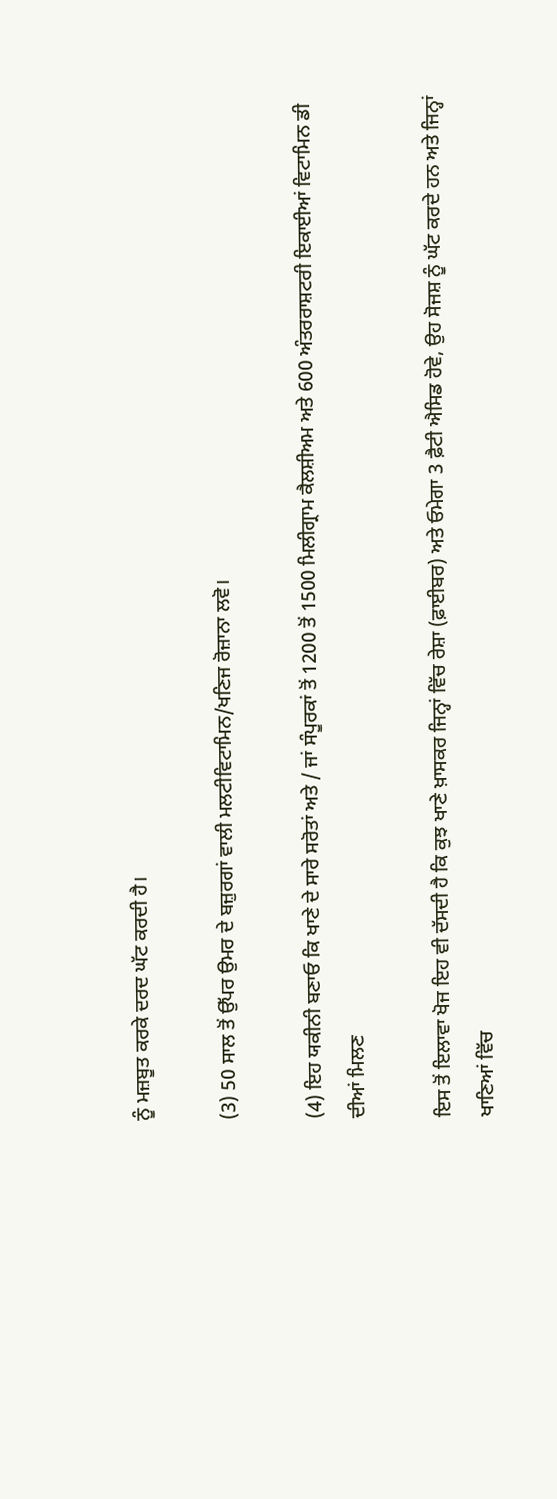ਨੂੰ ਮਜ਼ਬੂਤ ਕਰਕੇ ਦਰਦ ਘੱਟ ਕਰਦੀ ਹੈ।

(3) 50 ਸਾਲ ਤੋਂ ਉੱਪਰ ਉਮਰ ਦੇ ਬਜ਼ੁਰਗਾਂ ਵਾਲੀ ਮਲਟੀਵਿਟਾਮਿਨ/ਖਣਿਜ ਰੋਜ਼ਾਨਾ ਲਵੋ।

(4) ਇਹ ਯਕੀਨੀ ਬਣਾਓ ਕਿ ਖਾਣੇ ਦੇ ਸਾਰੇ ਸਰੋਤਾਂ ਅਤੇ / ਜਾਂ ਸੰਪੂਰਕਾਂ ਤੋਂ 1200 ਤੋਂ 1500 ਮਿਲੀਗ੍ਰਾਮ ਕੈਲਸ਼ੀਅਮ ਅਤੇ 600 ਅੰਤਰਰਾਸ਼ਟਰੀ ਇਕਾਈਆਂ ਵਿਟਾਮਿਨ ਡੀ ਦੀਆਂ ਮਿਲਣ

ਇਸ ਤੋਂ ਇਲਾਵਾ ਖੋਜ ਇਹ ਵੀ ਦੱਸਦੀ ਹੈ ਕਿ ਕੁਝ ਖਾਣੇ ਖ਼ਾਸਕਰ ਜਿਨ੍ਹਾਂ ਵਿੱਚ ਰੇਸ਼ਾ (ਫ਼ਾਈਬਰ) ਅਤੇ ਓਮੇਗਾ 3 ਫ਼ੈਟੀ ਐਸਿਡ ਹੋਵੇ, ਉਹ ਸੋਜਸ਼ ਨੂੰ ਘੱਟ ਕਰਦੇ ਹਨ ਅਤੇ ਜਿਨ੍ਹਾਂ ਖਾਣਿਆਂ ਵਿੱਚ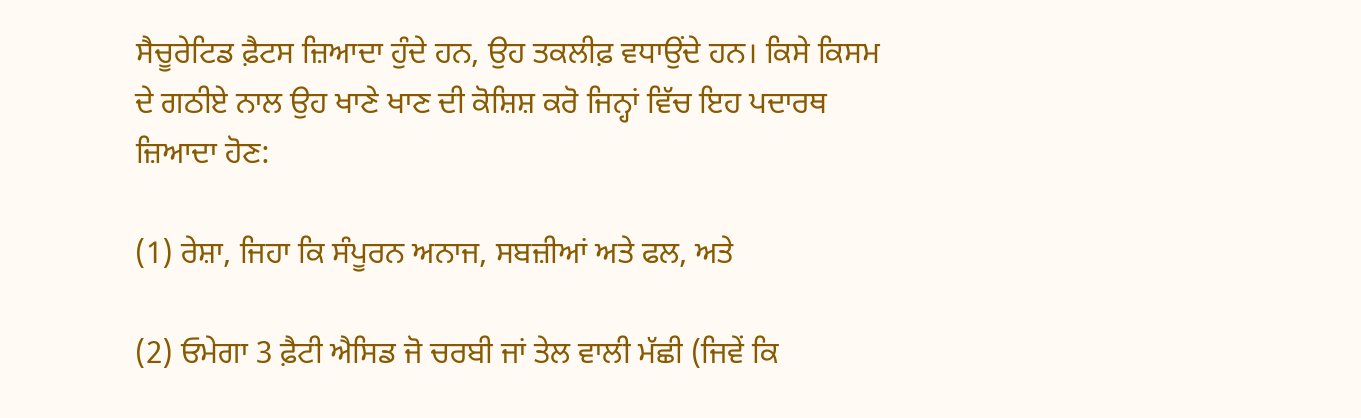ਸੈਚੂਰੇਟਿਡ ਫ਼ੈਟਸ ਜ਼ਿਆਦਾ ਹੁੰਦੇ ਹਨ, ਉਹ ਤਕਲੀਫ਼ ਵਧਾਉਂਦੇ ਹਨ। ਕਿਸੇ ਕਿਸਮ ਦੇ ਗਠੀਏ ਨਾਲ ਉਹ ਖਾਣੇ ਖਾਣ ਦੀ ਕੋਸ਼ਿਸ਼ ਕਰੋ ਜਿਨ੍ਹਾਂ ਵਿੱਚ ਇਹ ਪਦਾਰਥ ਜ਼ਿਆਦਾ ਹੋਣ:

(1) ਰੇਸ਼ਾ, ਜਿਹਾ ਕਿ ਸੰਪੂਰਨ ਅਨਾਜ, ਸਬਜ਼ੀਆਂ ਅਤੇ ਫਲ, ਅਤੇ

(2) ਓਮੇਗਾ 3 ਫ਼ੈਟੀ ਐਸਿਡ ਜੋ ਚਰਬੀ ਜਾਂ ਤੇਲ ਵਾਲੀ ਮੱਛੀ (ਜਿਵੇਂ ਕਿ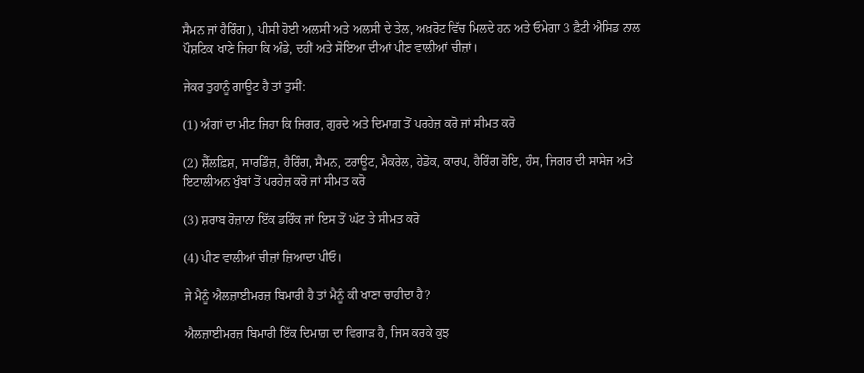ਸੈਮਨ ਜਾਂ ਹੈਰਿੰਗ), ਪੀਸੀ ਹੋਈ ਅਲਸੀ ਅਤੇ ਅਲਸੀ ਦੇ ਤੇਲ, ਅਖ਼ਰੋਟ ਵਿੱਚ ਮਿਲਦੇ ਹਨ ਅਤੇ ਓਮੇਗਾ 3 ਫ਼ੈਟੀ ਐਸਿਡ ਨਾਲ ਪੌਸ਼ਟਿਕ ਖਾਣੇ ਜਿਹਾ ਕਿ ਅੰਡੇ, ਦਹੀਂ ਅਤੇ ਸੋਇਆ ਦੀਆਂ ਪੀਣ ਵਾਲੀਆਂ ਚੀਜ਼ਾਂ।

ਜੇਕਰ ਤੁਹਾਨੂੰ ਗਾਊਟ ਹੈ ਤਾਂ ਤੁਸੀਂ:

(1) ਅੰਗਾਂ ਦਾ ਮੀਟ ਜਿਹਾ ਕਿ ਜਿਗਰ, ਗੁਰਦੇ ਅਤੇ ਦਿਮਾਗ਼ ਤੋਂ ਪਰਹੇਜ਼ ਕਰੋ ਜਾਂ ਸੀਮਤ ਕਰੋ

(2) ਸ਼ੈੱਲਫ਼ਿਸ਼, ਸਾਰਡਿੰਜ਼, ਹੈਰਿੰਗ, ਸੈਮਨ, ਟਰਾਊਟ, ਮੈਕਰੇਲ, ਹੇਡੋਕ, ਕਾਰਪ, ਹੈਰਿੰਗ ਰੋਇ, ਹੰਸ, ਜਿਗਰ ਦੀ ਸਾਸੇਜ ਅਤੇ ਇਟਾਲੀਅਨ ਖੁੰਬਾਂ ਤੋਂ ਪਰਹੇਜ਼ ਕਰੋ ਜਾਂ ਸੀਮਤ ਕਰੋ

(3) ਸ਼ਰਾਬ ਰੋਜ਼ਾਨਾ ਇੱਕ ਡਰਿੰਕ ਜਾਂ ਇਸ ਤੋਂ ਘੱਟ ਤੇ ਸੀਮਤ ਕਰੋ

(4) ਪੀਣ ਵਾਲੀਆਂ ਚੀਜ਼ਾਂ ਜ਼ਿਆਦਾ ਪੀਓ।

ਜੇ ਮੈਨੂੰ ਐਲਜ਼ਾਈਮਰਜ਼ ਬਿਮਾਰੀ ਹੈ ਤਾਂ ਮੈਨੂੰ ਕੀ ਖਾਣਾ ਚਾਹੀਦਾ ਹੈ?

ਐਲਜ਼ਾਈਮਰਜ਼ ਬਿਮਾਰੀ ਇੱਕ ਦਿਮਾਗ਼ ਦਾ ਵਿਗਾੜ ਹੈ, ਜਿਸ ਕਰਕੇ ਕੁਝ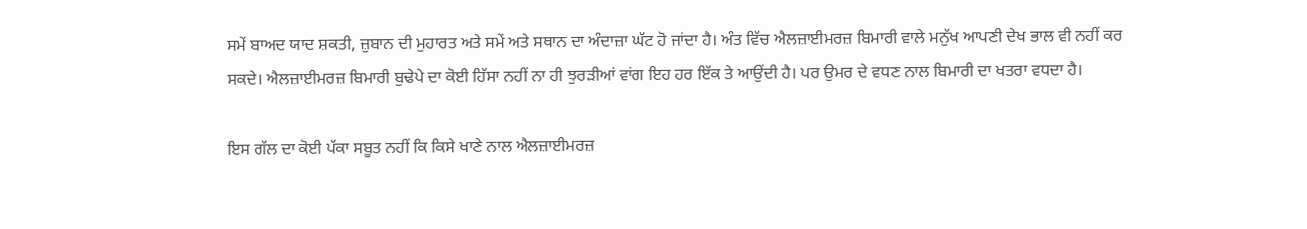ਸਮੇਂ ਬਾਅਦ ਯਾਦ ਸ਼ਕਤੀ, ਜ਼ੁਬਾਨ ਦੀ ਮੁਹਾਰਤ ਅਤੇ ਸਮੇਂ ਅਤੇ ਸਥਾਨ ਦਾ ਅੰਦਾਜ਼ਾ ਘੱਟ ਹੋ ਜਾਂਦਾ ਹੈ। ਅੰਤ ਵਿੱਚ ਐਲਜ਼ਾਈਮਰਜ਼ ਬਿਮਾਰੀ ਵਾਲੇ ਮਨੁੱਖ ਆਪਣੀ ਦੇਖ ਭਾਲ ਵੀ ਨਹੀਂ ਕਰ ਸਕਦੇ। ਐਲਜ਼ਾਈਮਰਜ਼ ਬਿਮਾਰੀ ਬੁਢੇਪੇ ਦਾ ਕੋਈ ਹਿੱਸਾ ਨਹੀਂ ਨਾ ਹੀ ਝੁਰੜੀਆਂ ਵਾਂਗ ਇਹ ਹਰ ਇੱਕ ਤੇ ਆਉਂਦੀ ਹੈ। ਪਰ ਉਮਰ ਦੇ ਵਧਣ ਨਾਲ ਬਿਮਾਰੀ ਦਾ ਖਤਰਾ ਵਧਦਾ ਹੈ।

ਇਸ ਗੱਲ ਦਾ ਕੋਈ ਪੱਕਾ ਸਬੂਤ ਨਹੀਂ ਕਿ ਕਿਸੇ ਖਾਣੇ ਨਾਲ ਐਲਜ਼ਾਈਮਰਜ਼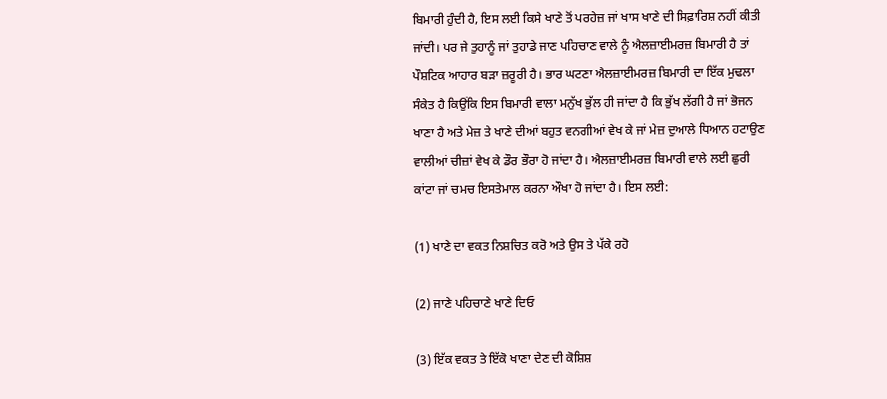ਬਿਮਾਰੀ ਹੁੰਦੀ ਹੈ, ਇਸ ਲਈ ਕਿਸੇ ਖਾਣੇ ਤੋਂ ਪਰਹੇਜ਼ ਜਾਂ ਖਾਸ ਖਾਣੇ ਦੀ ਸਿਫ਼ਾਰਿਸ਼ ਨਹੀਂ ਕੀਤੀ ਜਾਂਦੀ। ਪਰ ਜੇ ਤੁਹਾਨੂੰ ਜਾਂ ਤੁਹਾਡੇ ਜਾਣ ਪਹਿਚਾਣ ਵਾਲੇ ਨੂੰ ਐਲਜ਼ਾਈਮਰਜ਼ ਬਿਮਾਰੀ ਹੈ ਤਾਂ ਪੌਸ਼ਟਿਕ ਆਹਾਰ ਬੜਾ ਜ਼ਰੂਰੀ ਹੈ। ਭਾਰ ਘਟਣਾ ਐਲਜ਼ਾਈਮਰਜ਼ ਬਿਮਾਰੀ ਦਾ ਇੱਕ ਮੁਢਲਾ ਸੰਕੇਤ ਹੈ ਕਿਉਂਕਿ ਇਸ ਬਿਮਾਰੀ ਵਾਲਾ ਮਨੁੱਖ ਭੁੱਲ ਹੀ ਜਾਂਦਾ ਹੈ ਕਿ ਭੁੱਖ ਲੱਗੀ ਹੈ ਜਾਂ ਭੋਜਨ ਖਾਣਾ ਹੈ ਅਤੇ ਮੇਜ਼ ਤੇ ਖਾਣੇ ਦੀਆਂ ਬਹੁਤ ਵਨਗੀਆਂ ਵੇਖ ਕੇ ਜਾਂ ਮੇਜ਼ ਦੁਆਲੇ ਧਿਆਨ ਹਟਾਉਣ ਵਾਲੀਆਂ ਚੀਜ਼ਾਂ ਵੇਖ ਕੇ ਡੌਰ ਭੌਰਾ ਹੋ ਜਾਂਦਾ ਹੈ। ਐਲਜ਼ਾਈਮਰਜ਼ ਬਿਮਾਰੀ ਵਾਲੇ ਲਈ ਛੁਰੀ ਕਾਂਟਾ ਜਾਂ ਚਮਚ ਇਸਤੇਮਾਲ ਕਰਨਾ ਔਖਾ ਹੋ ਜਾਂਦਾ ਹੈ। ਇਸ ਲਈ:

(1) ਖਾਣੇ ਦਾ ਵਕਤ ਨਿਸ਼ਚਿਤ ਕਰੋ ਅਤੇ ਉਸ ਤੇ ਪੱਕੇ ਰਹੋ

(2) ਜਾਣੇ ਪਹਿਚਾਣੇ ਖਾਣੇ ਦਿਓ

(3) ਇੱਕ ਵਕਤ ਤੇ ਇੱਕੋ ਖਾਣਾ ਦੇਣ ਦੀ ਕੋਸ਼ਿਸ਼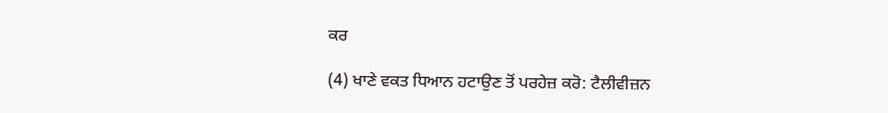ਕਰ

(4) ਖਾਣੇ ਵਕਤ ਧਿਆਨ ਹਟਾਉਣ ਤੋਂ ਪਰਹੇਜ਼ ਕਰੋ: ਟੈਲੀਵੀਜ਼ਨ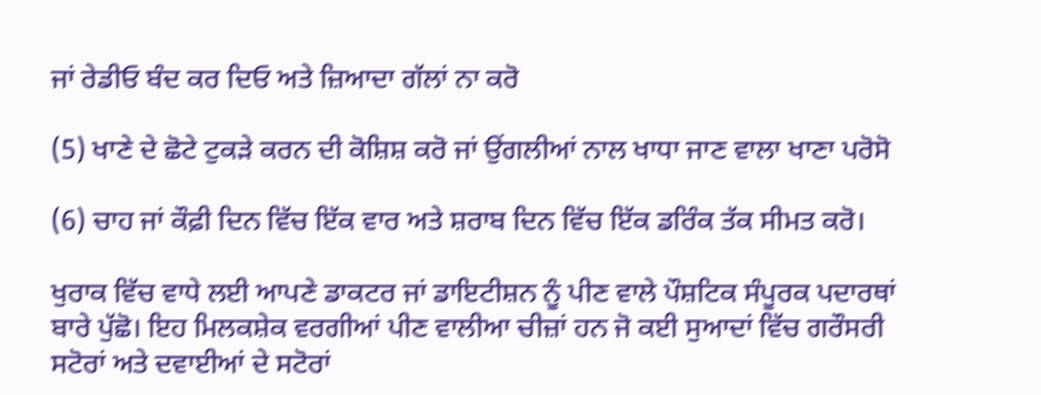ਜਾਂ ਰੇਡੀਓ ਬੰਦ ਕਰ ਦਿਓ ਅਤੇ ਜ਼ਿਆਦਾ ਗੱਲਾਂ ਨਾ ਕਰੋ

(5) ਖਾਣੇ ਦੇ ਛੋਟੇ ਟੁਕੜੇ ਕਰਨ ਦੀ ਕੋਸ਼ਿਸ਼ ਕਰੋ ਜਾਂ ਉਂਗਲੀਆਂ ਨਾਲ ਖਾਧਾ ਜਾਣ ਵਾਲਾ ਖਾਣਾ ਪਰੋਸੋ

(6) ਚਾਹ ਜਾਂ ਕੌਫ਼ੀ ਦਿਨ ਵਿੱਚ ਇੱਕ ਵਾਰ ਅਤੇ ਸ਼ਰਾਬ ਦਿਨ ਵਿੱਚ ਇੱਕ ਡਰਿੰਕ ਤੱਕ ਸੀਮਤ ਕਰੋ।

ਖੁਰਾਕ ਵਿੱਚ ਵਾਧੇ ਲਈ ਆਪਣੇ ਡਾਕਟਰ ਜਾਂ ਡਾਇਟੀਸ਼ਨ ਨੂੰ ਪੀਣ ਵਾਲੇ ਪੌਸ਼ਟਿਕ ਸੰਪੂਰਕ ਪਦਾਰਥਾਂ ਬਾਰੇ ਪੁੱਛੋ। ਇਹ ਮਿਲਕਸ਼ੇਕ ਵਰਗੀਆਂ ਪੀਣ ਵਾਲੀਆ ਚੀਜ਼ਾਂ ਹਨ ਜੋ ਕਈ ਸੁਆਦਾਂ ਵਿੱਚ ਗਰੌਸਰੀ ਸਟੋਰਾਂ ਅਤੇ ਦਵਾਈਆਂ ਦੇ ਸਟੋਰਾਂ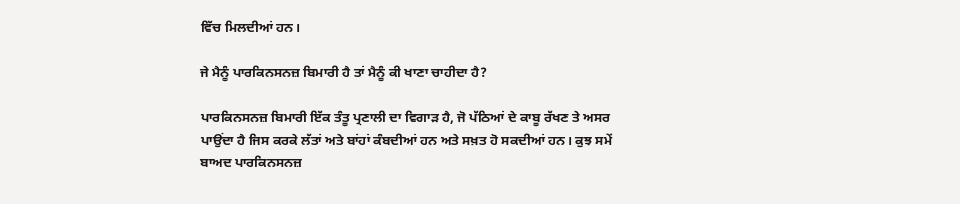ਵਿੱਚ ਮਿਲਦੀਆਂ ਹਨ।

ਜੇ ਮੈਨੂੰ ਪਾਰਕਿਨਸਨਜ਼ ਬਿਮਾਰੀ ਹੈ ਤਾਂ ਮੈਨੂੰ ਕੀ ਖਾਣਾ ਚਾਹੀਦਾ ਹੈ?

ਪਾਰਕਿਨਸਨਜ਼ ਬਿਮਾਰੀ ਇੱਕ ਤੰਤੂ ਪ੍ਰਣਾਲੀ ਦਾ ਵਿਗਾੜ ਹੈ, ਜੋ ਪੱਠਿਆਂ ਦੇ ਕਾਬੂ ਰੱਖਣ ਤੇ ਅਸਰ ਪਾਉਂਦਾ ਹੈ ਜਿਸ ਕਰਕੇ ਲੱਤਾਂ ਅਤੇ ਬਾਂਹਾਂ ਕੰਬਦੀਆਂ ਹਨ ਅਤੇ ਸਖ਼ਤ ਹੋ ਸਕਦੀਆਂ ਹਨ। ਕੁਝ ਸਮੇਂ ਬਾਅਦ ਪਾਰਕਿਨਸਨਜ਼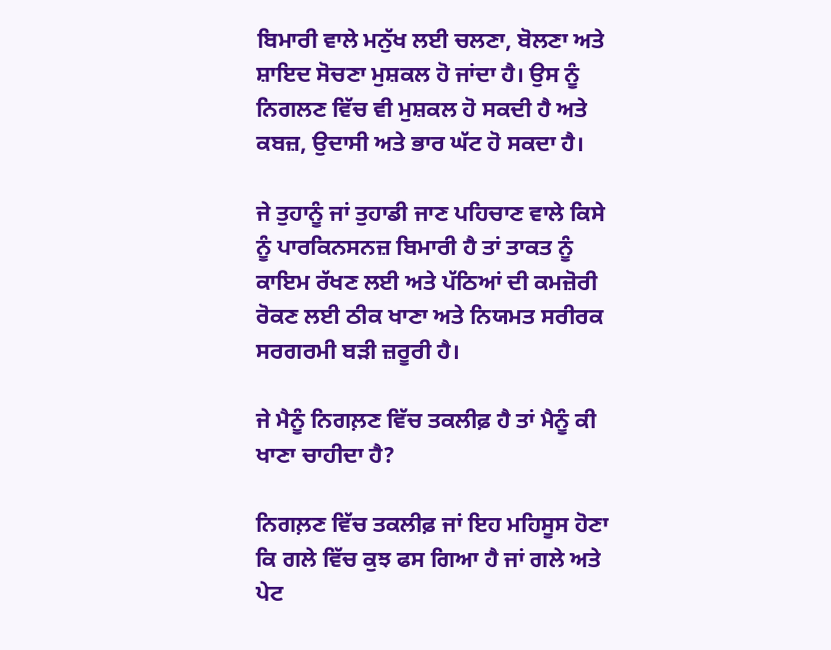ਬਿਮਾਰੀ ਵਾਲੇ ਮਨੁੱਖ ਲਈ ਚਲਣਾ, ਬੋਲਣਾ ਅਤੇ ਸ਼ਾਇਦ ਸੋਚਣਾ ਮੁਸ਼ਕਲ ਹੋ ਜਾਂਦਾ ਹੈ। ਉਸ ਨੂੰ ਨਿਗਲਣ ਵਿੱਚ ਵੀ ਮੁਸ਼ਕਲ ਹੋ ਸਕਦੀ ਹੈ ਅਤੇ ਕਬਜ਼, ਉਦਾਸੀ ਅਤੇ ਭਾਰ ਘੱਟ ਹੋ ਸਕਦਾ ਹੈ।

ਜੇ ਤੁਹਾਨੂੰ ਜਾਂ ਤੁਹਾਡੀ ਜਾਣ ਪਹਿਚਾਣ ਵਾਲੇ ਕਿਸੇ ਨੂੰ ਪਾਰਕਿਨਸਨਜ਼ ਬਿਮਾਰੀ ਹੈ ਤਾਂ ਤਾਕਤ ਨੂੰ ਕਾਇਮ ਰੱਖਣ ਲਈ ਅਤੇ ਪੱਠਿਆਂ ਦੀ ਕਮਜ਼ੋਰੀ ਰੋਕਣ ਲਈ ਠੀਕ ਖਾਣਾ ਅਤੇ ਨਿਯਮਤ ਸਰੀਰਕ ਸਰਗਰਮੀ ਬੜੀ ਜ਼ਰੂਰੀ ਹੈ।

ਜੇ ਮੈਨੂੰ ਨਿਗਲ਼ਣ ਵਿੱਚ ਤਕਲੀਫ਼ ਹੈ ਤਾਂ ਮੈਨੂੰ ਕੀ ਖਾਣਾ ਚਾਹੀਦਾ ਹੈ?

ਨਿਗਲ਼ਣ ਵਿੱਚ ਤਕਲੀਫ਼ ਜਾਂ ਇਹ ਮਹਿਸੂਸ ਹੋਣਾ ਕਿ ਗਲੇ ਵਿੱਚ ਕੁਝ ਫਸ ਗਿਆ ਹੈ ਜਾਂ ਗਲੇ ਅਤੇ ਪੇਟ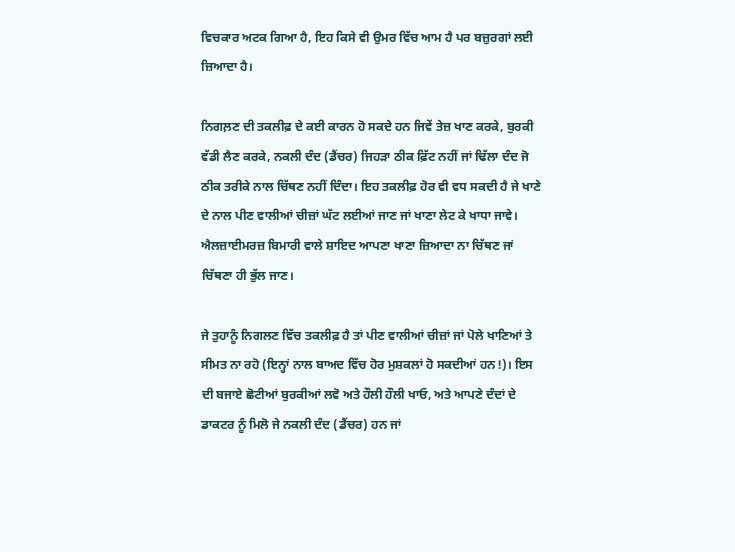ਵਿਚਕਾਰ ਅਟਕ ਗਿਆ ਹੈ, ਇਹ ਕਿਸੇ ਵੀ ਉਮਰ ਵਿੱਚ ਆਮ ਹੈ ਪਰ ਬਜ਼ੁਰਗਾਂ ਲਈ ਜ਼ਿਆਦਾ ਹੈ।

ਨਿਗਲ਼ਣ ਦੀ ਤਕਲੀਫ਼ ਦੇ ਕਈ ਕਾਰਨ ਹੋ ਸਕਦੇ ਹਨ ਜਿਵੇਂ ਤੇਜ਼ ਖਾਣ ਕਰਕੇ, ਬੁਰਕੀ ਵੱਡੀ ਲੈਣ ਕਰਕੇ, ਨਕਲੀ ਦੰਦ (ਡੈਂਚਰ) ਜਿਹੜਾ ਠੀਕ ਫ਼ਿੱਟ ਨਹੀਂ ਜਾਂ ਢਿੱਲਾ ਦੰਦ ਜੋ ਠੀਕ ਤਰੀਕੇ ਨਾਲ ਚਿੱਥਣ ਨਹੀਂ ਦਿੰਦਾ। ਇਹ ਤਕਲੀਫ਼ ਹੋਰ ਵੀ ਵਧ ਸਕਦੀ ਹੈ ਜੇ ਖਾਣੇ ਦੇ ਨਾਲ ਪੀਣ ਵਾਲੀਆਂ ਚੀਜ਼ਾਂ ਘੱਟ ਲਈਆਂ ਜਾਣ ਜਾਂ ਖਾਣਾ ਲੇਟ ਕੇ ਖਾਧਾ ਜਾਵੇ। ਐਲਜ਼ਾਈਮਰਜ਼ ਬਿਮਾਰੀ ਵਾਲੇ ਸ਼ਾਇਦ ਆਪਣਾ ਖਾਣਾ ਜ਼ਿਆਦਾ ਨਾ ਚਿੱਥਣ ਜਾਂ ਚਿੱਥਣਾ ਹੀ ਭੁੱਲ ਜਾਣ।

ਜੇ ਤੁਹਾਨੂੰ ਨਿਗਲਣ ਵਿੱਚ ਤਕਲੀਫ਼ ਹੈ ਤਾਂ ਪੀਣ ਵਾਲੀਆਂ ਚੀਜ਼ਾਂ ਜਾਂ ਪੋਲੇ ਖਾਣਿਆਂ ਤੇ ਸੀਮਤ ਨਾ ਰਹੋ (ਇਨ੍ਹਾਂ ਨਾਲ ਬਾਅਦ ਵਿੱਚ ਹੋਰ ਮੁਸ਼ਕਲਾਂ ਹੋ ਸਕਦੀਆਂ ਹਨ!)। ਇਸ ਦੀ ਬਜਾਏ ਛੋਟੀਆਂ ਬੁਰਕੀਆਂ ਲਵੋ ਅਤੇ ਹੌਲੀ ਹੌਲੀ ਖਾਓ, ਅਤੇ ਆਪਣੇ ਦੰਦਾਂ ਦੇ ਡਾਕਟਰ ਨੂੰ ਮਿਲੋ ਜੇ ਨਕਲੀ ਦੰਦ (ਡੈਂਚਰ) ਹਨ ਜਾਂ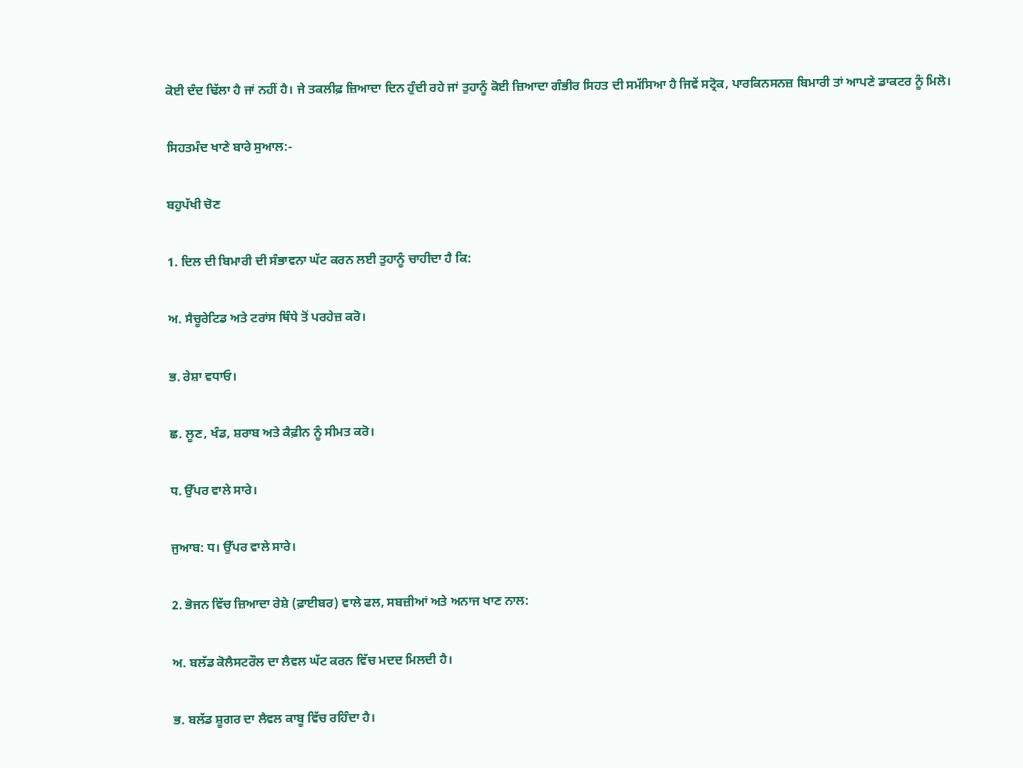ਕੋਈ ਦੰਦ ਢਿੱਲਾ ਹੈ ਜਾਂ ਨਹੀਂ ਹੈ। ਜੇ ਤਕਲੀਫ਼ ਜ਼ਿਆਦਾ ਦਿਨ ਹੁੰਦੀ ਰਹੇ ਜਾਂ ਤੁਹਾਨੂੰ ਕੋਈ ਜ਼ਿਆਦਾ ਗੰਭੀਰ ਸਿਹਤ ਦੀ ਸਮੱਸਿਆ ਹੈ ਜਿਵੇਂ ਸਟ੍ਰੋਕ, ਪਾਰਕਿਨਸਨਜ਼ ਬਿਮਾਰੀ ਤਾਂ ਆਪਣੇ ਡਾਕਟਰ ਨੂੰ ਮਿਲੋ।

ਸਿਹਤਮੰਦ ਖਾਣੇ ਬਾਰੇ ਸੁਆਲ:-

ਬਹੁਪੱਖੀ ਚੋਣ

1. ਦਿਲ ਦੀ ਬਿਮਾਰੀ ਦੀ ਸੰਭਾਵਨਾ ਘੱਟ ਕਰਨ ਲਈ ਤੁਹਾਨੂੰ ਚਾਹੀਦਾ ਹੈ ਕਿ:

ਅ. ਸੈਚੂਰੇਟਿਡ ਅਤੇ ਟਰਾਂਸ ਥਿੰਧੇ ਤੋਂ ਪਰਹੇਜ਼ ਕਰੋ।

ਭ. ਰੇਸ਼ਾ ਵਧਾਓ।

ਛ. ਲੂਣ, ਖੰਡ, ਸ਼ਰਾਬ ਅਤੇ ਕੈਫ਼ੀਨ ਨੂੰ ਸੀਮਤ ਕਰੋ।

ਧ. ਉੱਪਰ ਵਾਲੇ ਸਾਰੇ।

ਜੁਆਬ: ਧ। ਉੱਪਰ ਵਾਲੇ ਸਾਰੇ।

2. ਭੋਜਨ ਵਿੱਚ ਜ਼ਿਆਦਾ ਰੇਸ਼ੇ (ਫ਼ਾਈਬਰ) ਵਾਲੇ ਫਲ, ਸਬਜ਼ੀਆਂ ਅਤੇ ਅਨਾਜ ਖਾਣ ਨਾਲ:

ਅ. ਬਲੱਡ ਕੋਲੈਸਟਰੌਲ ਦਾ ਲੈਵਲ ਘੱਟ ਕਰਨ ਵਿੱਚ ਮਦਦ ਮਿਲਦੀ ਹੈ।

ਭ. ਬਲੱਡ ਸ਼ੂਗਰ ਦਾ ਲੈਵਲ ਕਾਬੂ ਵਿੱਚ ਰਹਿੰਦਾ ਹੈ।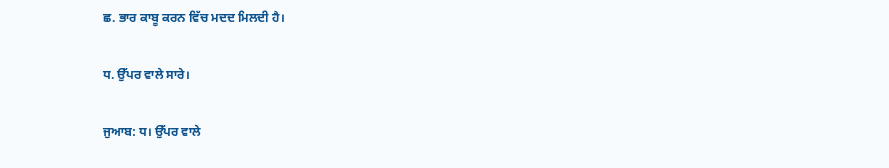ਛ. ਭਾਰ ਕਾਬੂ ਕਰਨ ਵਿੱਚ ਮਦਦ ਮਿਲਦੀ ਹੈ।

ਧ. ਉੱਪਰ ਵਾਲੇ ਸਾਰੇ।

ਜੁਆਬ: ਧ। ਉੱਪਰ ਵਾਲੇ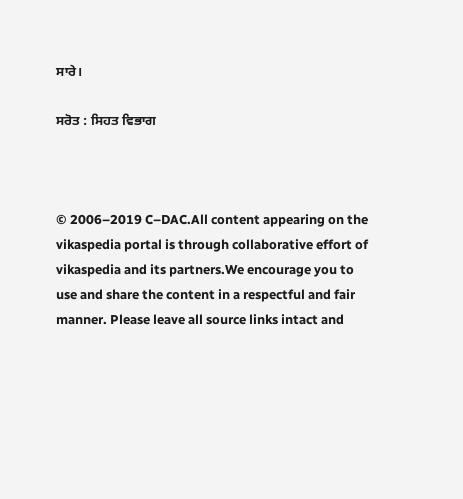ਸਾਰੇ।

ਸਰੋਤ : ਸਿਹਤ ਵਿਭਾਗ



© 2006–2019 C–DAC.All content appearing on the vikaspedia portal is through collaborative effort of vikaspedia and its partners.We encourage you to use and share the content in a respectful and fair manner. Please leave all source links intact and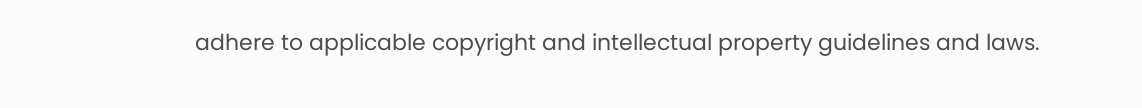adhere to applicable copyright and intellectual property guidelines and laws.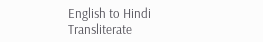English to Hindi Transliterate